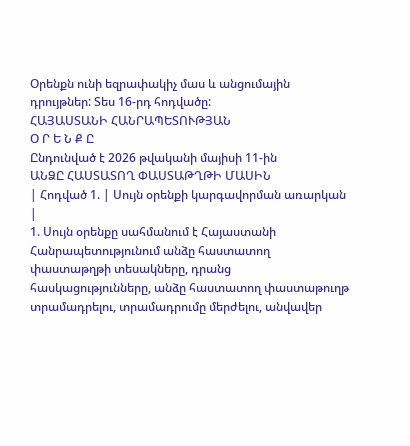Օրենքն ունի եզրափակիչ մաս և անցումային դրույթներ: Տես 16-րդ հոդվածը:
ՀԱՅԱՍՏԱՆԻ ՀԱՆՐԱՊԵՏՈՒԹՅԱՆ
Օ Ր Ե Ն Ք Ը
Ընդունված է 2026 թվականի մայիսի 11-ին
ԱՆՁԸ ՀԱՍՏԱՏՈՂ ՓԱՍՏԱԹՂԹԻ ՄԱՍԻՆ
| Հոդված 1. | Սույն օրենքի կարգավորման առարկան |
1. Սույն օրենքը սահմանում է Հայաստանի Հանրապետությունում անձը հաստատող փաստաթղթի տեսակները, դրանց հասկացությունները, անձը հաստատող փաստաթուղթ տրամադրելու, տրամադրումը մերժելու, անվավեր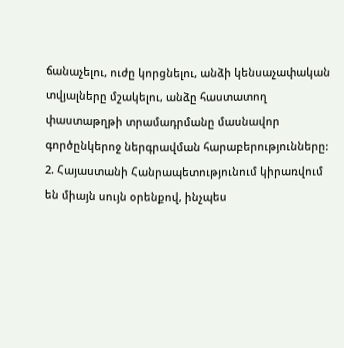ճանաչելու, ուժը կորցնելու, անձի կենսաչափական տվյալները մշակելու, անձը հաստատող փաստաթղթի տրամադրմանը մասնավոր գործընկերոջ ներգրավման հարաբերությունները:
2. Հայաստանի Հանրապետությունում կիրառվում են միայն սույն օրենքով, ինչպես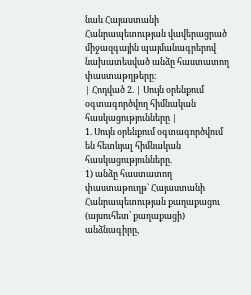նաև Հայաստանի Հանրապետության վավերացրած միջազգային պայմանագրերով նախատեսված անձը հաստատող փաստաթղթերը։
| Հոդված 2. | Սույն օրենքում օգտագործվող հիմնական հասկացությունները |
1. Սույն օրենքում օգտագործվում են հետևյալ հիմնական հասկացությունները.
1) անձը հաստատող փաստաթուղթ` Հայաստանի Հանրապետության քաղաքացու (այսուհետ՝ քաղաքացի) անձնագիրը,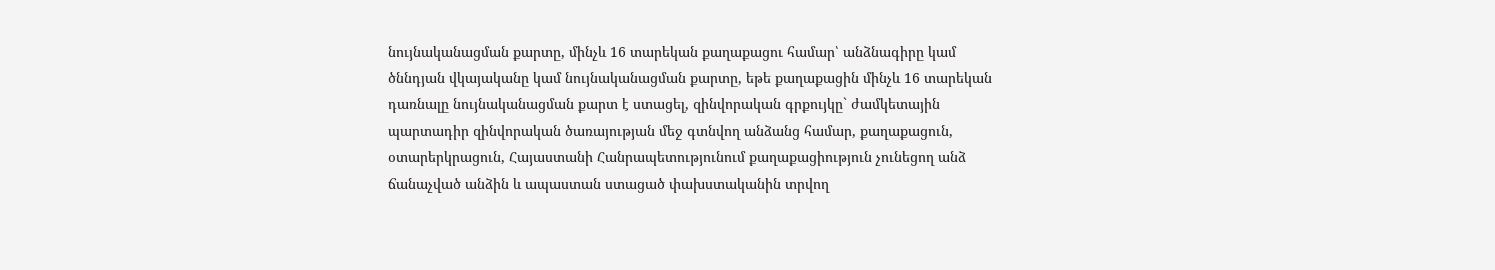նույնականացման քարտը, մինչև 16 տարեկան քաղաքացու համար՝ անձնագիրը կամ ծննդյան վկայականը կամ նույնականացման քարտը, եթե քաղաքացին մինչև 16 տարեկան դառնալը նույնականացման քարտ է ստացել, զինվորական գրքույկը` ժամկետային պարտադիր զինվորական ծառայության մեջ գտնվող անձանց համար, քաղաքացուն, օտարերկրացուն, Հայաստանի Հանրապետությունում քաղաքացիություն չունեցող անձ ճանաչված անձին և ապաստան ստացած փախստականին տրվող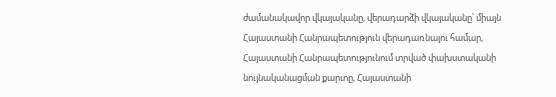ժամանակավոր վկայականը, վերադարձի վկայականը՝ միայն Հայաստանի Հանրապետություն վերադառնալու համար, Հայաստանի Հանրապետությունում տրված փախստականի նույնականացման քարտը, Հայաստանի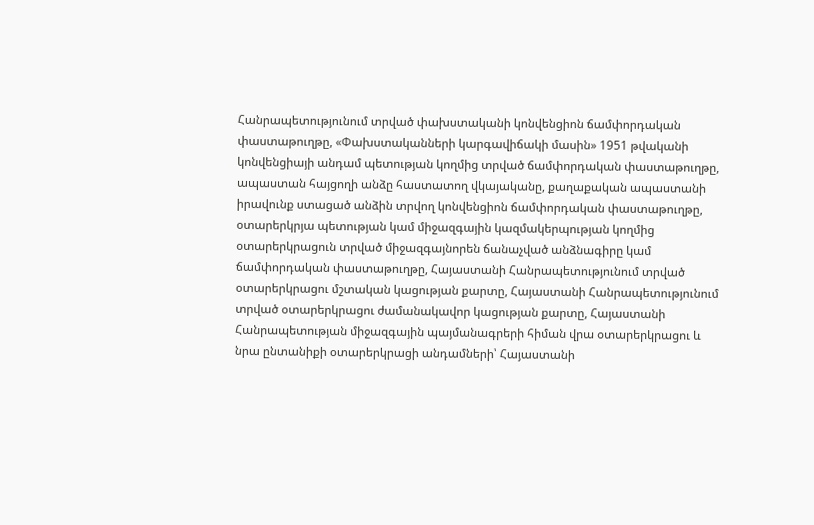Հանրապետությունում տրված փախստականի կոնվենցիոն ճամփորդական փաստաթուղթը, «Փախստականների կարգավիճակի մասին» 1951 թվականի կոնվենցիայի անդամ պետության կողմից տրված ճամփորդական փաստաթուղթը, ապաստան հայցողի անձը հաստատող վկայականը, քաղաքական ապաստանի իրավունք ստացած անձին տրվող կոնվենցիոն ճամփորդական փաստաթուղթը, օտարերկրյա պետության կամ միջազգային կազմակերպության կողմից օտարերկրացուն տրված միջազգայնորեն ճանաչված անձնագիրը կամ ճամփորդական փաստաթուղթը, Հայաստանի Հանրապետությունում տրված օտարերկրացու մշտական կացության քարտը, Հայաստանի Հանրապետությունում տրված օտարերկրացու ժամանակավոր կացության քարտը, Հայաստանի Հանրապետության միջազգային պայմանագրերի հիման վրա օտարերկրացու և նրա ընտանիքի օտարերկրացի անդամների՝ Հայաստանի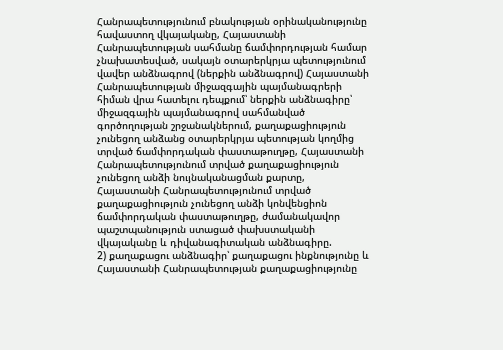Հանրապետությունում բնակության օրինականությունը հավաստող վկայականը, Հայաստանի Հանրապետության սահմանը ճամփորդության համար չնախատեսված, սակայն օտարերկրյա պետությունում վավեր անձնագրով (ներքին անձնագրով) Հայաստանի Հանրապետության միջազգային պայմանագրերի հիման վրա հատելու դեպքում՝ ներքին անձնագիրը՝ միջազգային պայմանագրով սահմանված գործողության շրջանակներում, քաղաքացիություն չունեցող անձանց օտարերկրյա պետության կողմից տրված ճամփորդական փաստաթուղթը, Հայաստանի Հանրապետությունում տրված քաղաքացիություն չունեցող անձի նույնականացման քարտը, Հայաստանի Հանրապետությունում տրված քաղաքացիություն չունեցող անձի կոնվենցիոն ճամփորդական փաստաթուղթը, ժամանակավոր պաշտպանություն ստացած փախստականի վկայականը և դիվանագիտական անձնագիրը.
2) քաղաքացու անձնագիր՝ քաղաքացու ինքնությունը և Հայաստանի Հանրապետության քաղաքացիությունը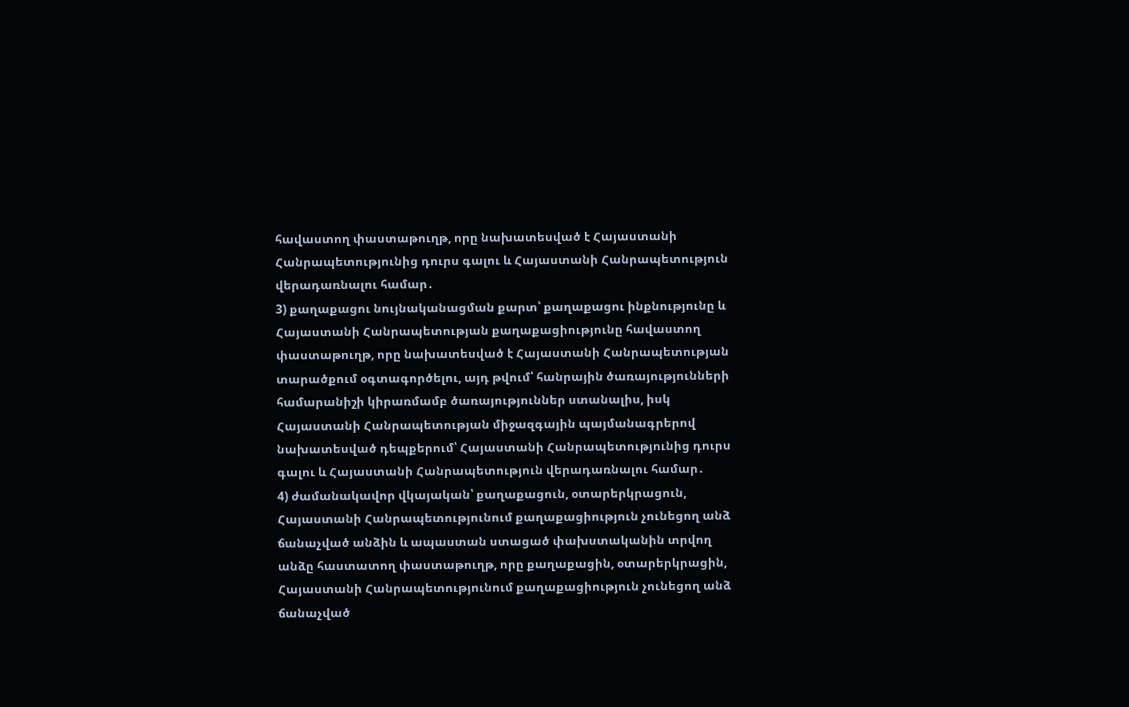հավաստող փաստաթուղթ, որը նախատեսված է Հայաստանի Հանրապետությունից դուրս գալու և Հայաստանի Հանրապետություն վերադառնալու համար․
3) քաղաքացու նույնականացման քարտ՝ քաղաքացու ինքնությունը և Հայաստանի Հանրապետության քաղաքացիությունը հավաստող փաստաթուղթ, որը նախատեսված է Հայաստանի Հանրապետության տարածքում օգտագործելու, այդ թվում՝ հանրային ծառայությունների համարանիշի կիրառմամբ ծառայություններ ստանալիս, իսկ Հայաստանի Հանրապետության միջազգային պայմանագրերով նախատեսված դեպքերում՝ Հայաստանի Հանրապետությունից դուրս գալու և Հայաստանի Հանրապետություն վերադառնալու համար․
4) ժամանակավոր վկայական՝ քաղաքացուն, օտարերկրացուն, Հայաստանի Հանրապետությունում քաղաքացիություն չունեցող անձ ճանաչված անձին և ապաստան ստացած փախստականին տրվող անձը հաստատող փաստաթուղթ, որը քաղաքացին, օտարերկրացին, Հայաստանի Հանրապետությունում քաղաքացիություն չունեցող անձ ճանաչված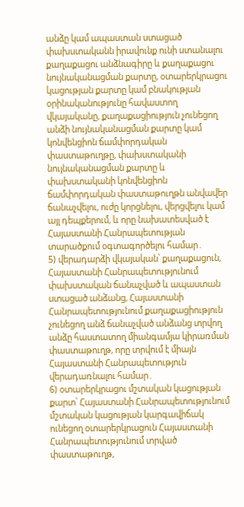անձը կամ ապաստան ստացած փախստականն իրավունք ունի ստանալու քաղաքացու անձնագիրը և քաղաքացու նույնականացման քարտը, օտարերկրացու կացության քարտը կամ բնակության օրինականությունը հավաստող վկայականը, քաղաքացիություն չունեցող անձի նույնականացման քարտը կամ կոնվենցիոն ճամփորդական փաստաթուղթը, փախստականի նույնականացման քարտը և փախստականի կոնվենցիոն ճամփորդական փաստաթուղթն անվավեր ճանաչվելու, ուժը կորցնելու, վերցվելու կամ այլ դեպքերում, և որը նախատեսված է Հայաստանի Հանրապետության տարածքում օգտագործելու համար․
5) վերադարձի վկայական՝ քաղաքացուն, Հայաստանի Հանրապետությունում փախստական ճանաչված և ապաստան ստացած անձանց, Հայաստանի Հանրապետությունում քաղաքացիություն չունեցող անձ ճանաչված անձանց տրվող անձը հաստատող միանգամյա կիրառման փաստաթուղթ, որը տրվում է միայն Հայաստանի Հանրապետություն վերադառնալու համար․
6) օտարերկրացու մշտական կացության քարտ՝ Հայաստանի Հանրապետությունում մշտական կացության կարգավիճակ ունեցող օտարերկրացուն Հայաստանի Հանրապետությունում տրված փաստաթուղթ,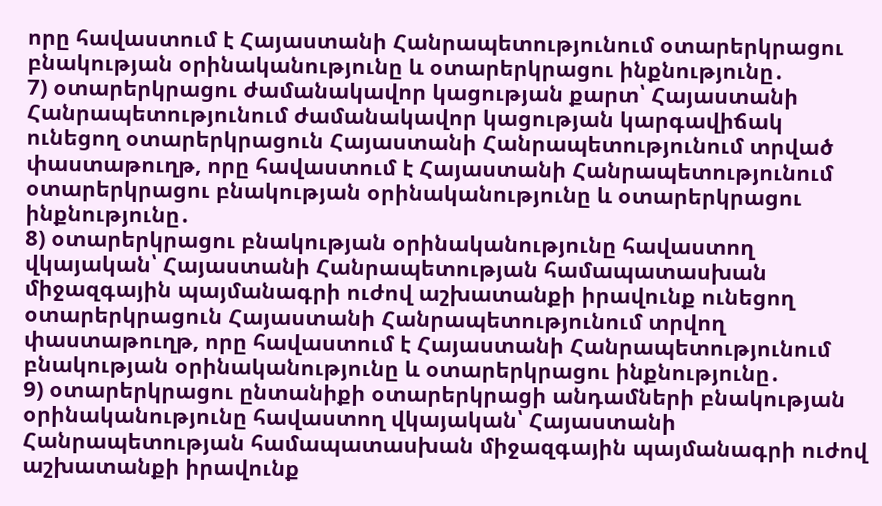որը հավաստում է Հայաստանի Հանրապետությունում օտարերկրացու բնակության օրինականությունը և օտարերկրացու ինքնությունը․
7) օտարերկրացու ժամանակավոր կացության քարտ՝ Հայաստանի Հանրապետությունում ժամանակավոր կացության կարգավիճակ ունեցող օտարերկրացուն Հայաստանի Հանրապետությունում տրված փաստաթուղթ, որը հավաստում է Հայաստանի Հանրապետությունում օտարերկրացու բնակության օրինականությունը և օտարերկրացու ինքնությունը․
8) օտարերկրացու բնակության օրինականությունը հավաստող վկայական՝ Հայաստանի Հանրապետության համապատասխան միջազգային պայմանագրի ուժով աշխատանքի իրավունք ունեցող օտարերկրացուն Հայաստանի Հանրապետությունում տրվող փաստաթուղթ, որը հավաստում է Հայաստանի Հանրապետությունում բնակության օրինականությունը և օտարերկրացու ինքնությունը․
9) օտարերկրացու ընտանիքի օտարերկրացի անդամների բնակության օրինականությունը հավաստող վկայական՝ Հայաստանի Հանրապետության համապատասխան միջազգային պայմանագրի ուժով աշխատանքի իրավունք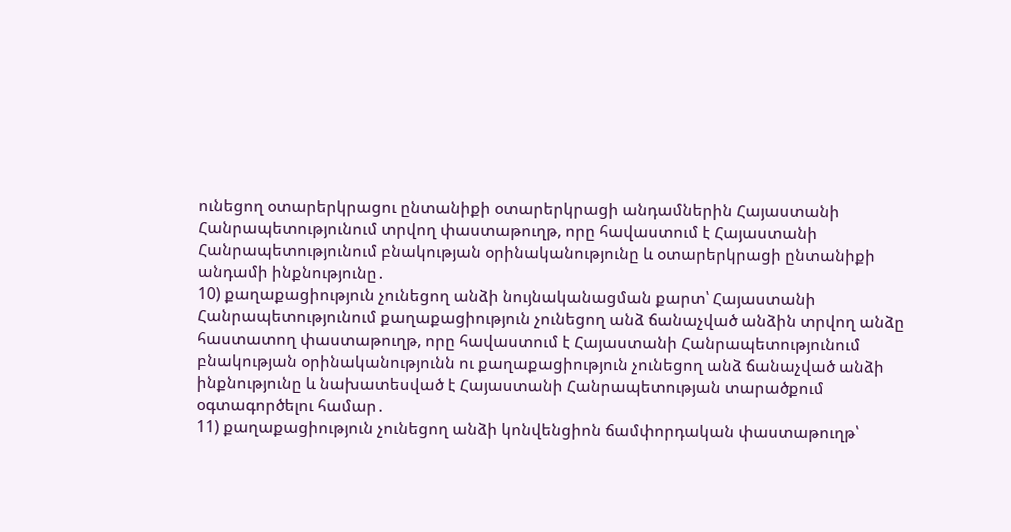ունեցող օտարերկրացու ընտանիքի օտարերկրացի անդամներին Հայաստանի Հանրապետությունում տրվող փաստաթուղթ, որը հավաստում է Հայաստանի Հանրապետությունում բնակության օրինականությունը և օտարերկրացի ընտանիքի անդամի ինքնությունը․
10) քաղաքացիություն չունեցող անձի նույնականացման քարտ՝ Հայաստանի Հանրապետությունում քաղաքացիություն չունեցող անձ ճանաչված անձին տրվող անձը հաստատող փաստաթուղթ, որը հավաստում է Հայաստանի Հանրապետությունում բնակության օրինականությունն ու քաղաքացիություն չունեցող անձ ճանաչված անձի ինքնությունը և նախատեսված է Հայաստանի Հանրապետության տարածքում օգտագործելու համար․
11) քաղաքացիություն չունեցող անձի կոնվենցիոն ճամփորդական փաստաթուղթ՝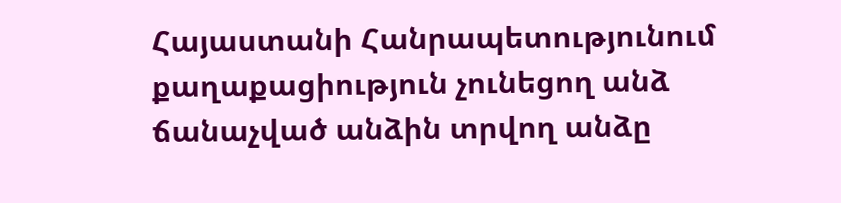Հայաստանի Հանրապետությունում քաղաքացիություն չունեցող անձ ճանաչված անձին տրվող անձը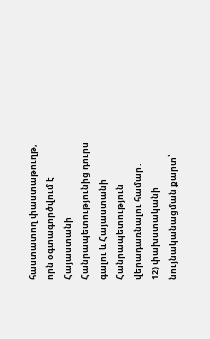հաստատող փաստաթուղթ, որն օգտագործվում է Հայաստանի Հանրապետությունից դուրս գալու և Հայաստանի Հանրապետություն վերադառնալու համար․
12) փախստականի նույնականացման քարտ՝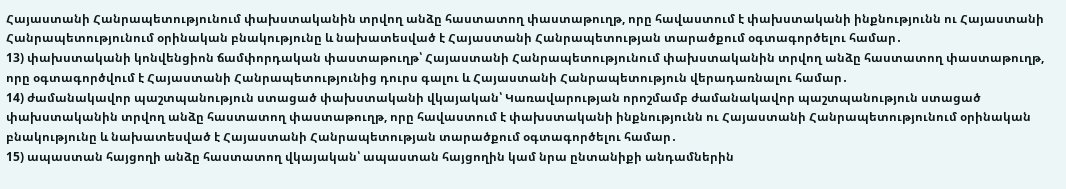Հայաստանի Հանրապետությունում փախստականին տրվող անձը հաստատող փաստաթուղթ, որը հավաստում է փախստականի ինքնությունն ու Հայաստանի Հանրապետությունում օրինական բնակությունը և նախատեսված է Հայաստանի Հանրապետության տարածքում օգտագործելու համար․
13) փախստականի կոնվենցիոն ճամփորդական փաստաթուղթ՝ Հայաստանի Հանրապետությունում փախստականին տրվող անձը հաստատող փաստաթուղթ, որը օգտագործվում է Հայաստանի Հանրապետությունից դուրս գալու և Հայաստանի Հանրապետություն վերադառնալու համար․
14) ժամանակավոր պաշտպանություն ստացած փախստականի վկայական՝ Կառավարության որոշմամբ ժամանակավոր պաշտպանություն ստացած փախստականին տրվող անձը հաստատող փաստաթուղթ, որը հավաստում է փախստականի ինքնությունն ու Հայաստանի Հանրապետությունում օրինական բնակությունը և նախատեսված է Հայաստանի Հանրապետության տարածքում օգտագործելու համար․
15) ապաստան հայցողի անձը հաստատող վկայական՝ ապաստան հայցողին կամ նրա ընտանիքի անդամներին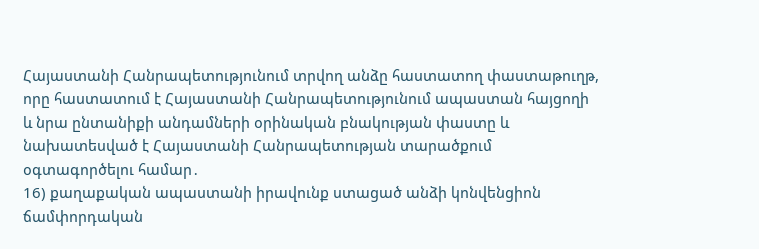Հայաստանի Հանրապետությունում տրվող անձը հաստատող փաստաթուղթ, որը հաստատում է Հայաստանի Հանրապետությունում ապաստան հայցողի և նրա ընտանիքի անդամների օրինական բնակության փաստը և նախատեսված է Հայաստանի Հանրապետության տարածքում օգտագործելու համար․
16) քաղաքական ապաստանի իրավունք ստացած անձի կոնվենցիոն ճամփորդական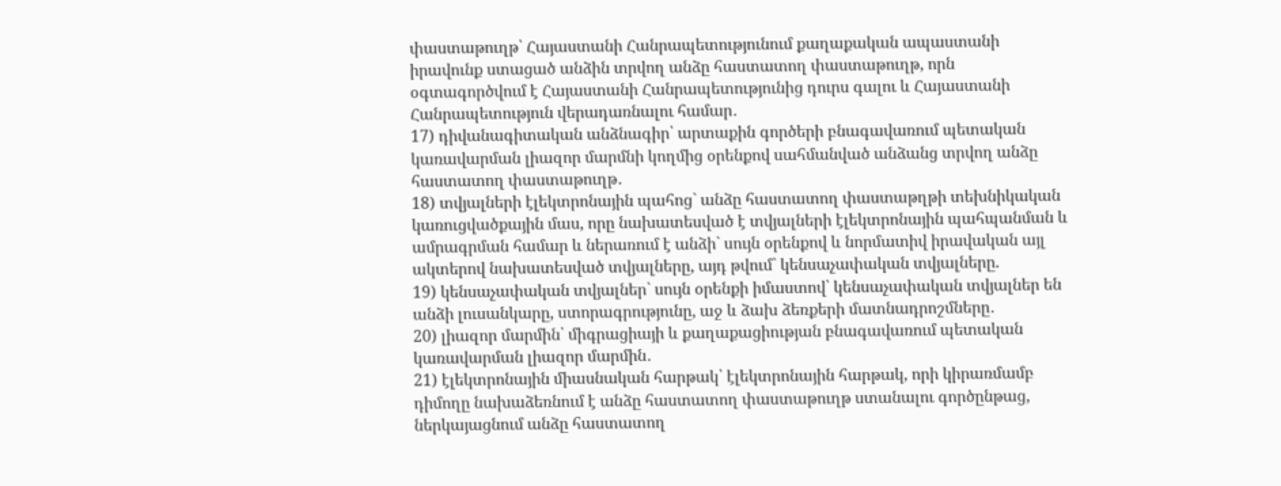փաստաթուղթ՝ Հայաստանի Հանրապետությունում քաղաքական ապաստանի իրավունք ստացած անձին տրվող անձը հաստատող փաստաթուղթ, որն օգտագործվում է Հայաստանի Հանրապետությունից դուրս գալու և Հայաստանի Հանրապետություն վերադառնալու համար․
17) դիվանագիտական անձնագիր՝ արտաքին գործերի բնագավառում պետական կառավարման լիազոր մարմնի կողմից օրենքով սահմանված անձանց տրվող անձը հաստատող փաստաթուղթ․
18) տվյալների էլեկտրոնային պահոց` անձը հաստատող փաստաթղթի տեխնիկական կառուցվածքային մաս, որը նախատեսված է տվյալների էլեկտրոնային պահպանման և ամրագրման համար և ներառում է անձի` սույն օրենքով և նորմատիվ իրավական այլ ակտերով նախատեսված տվյալները, այդ թվում` կենսաչափական տվյալները.
19) կենսաչափական տվյալներ` սույն օրենքի իմաստով՝ կենսաչափական տվյալներ են անձի լուսանկարը, ստորագրությունը, աջ և ձախ ձեռքերի մատնադրոշմները․
20) լիազոր մարմին՝ միգրացիայի և քաղաքացիության բնագավառում պետական կառավարման լիազոր մարմին․
21) էլեկտրոնային միասնական հարթակ՝ էլեկտրոնային հարթակ, որի կիրառմամբ դիմողը նախաձեռնում է անձը հաստատող փաստաթուղթ ստանալու գործընթաց, ներկայացնում անձը հաստատող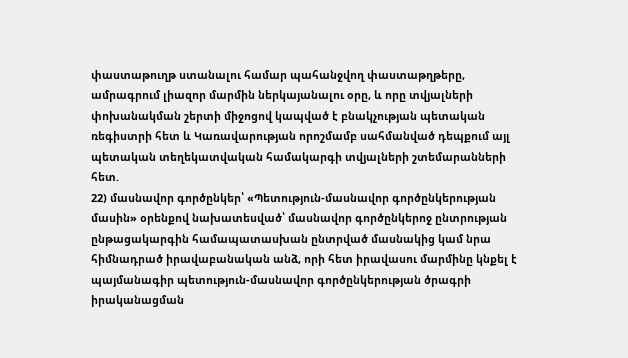փաստաթուղթ ստանալու համար պահանջվող փաստաթղթերը, ամրագրում լիազոր մարմին ներկայանալու օրը, և որը տվյալների փոխանակման շերտի միջոցով կապված է բնակչության պետական ռեգիստրի հետ և Կառավարության որոշմամբ սահմանված դեպքում այլ պետական տեղեկատվական համակարգի տվյալների շտեմարանների հետ.
22) մասնավոր գործընկեր՝ «Պետություն-մասնավոր գործընկերության մասին» օրենքով նախատեսված՝ մասնավոր գործընկերոջ ընտրության ընթացակարգին համապատասխան ընտրված մասնակից կամ նրա հիմնադրած իրավաբանական անձ, որի հետ իրավասու մարմինը կնքել է պայմանագիր պետություն-մասնավոր գործընկերության ծրագրի իրականացման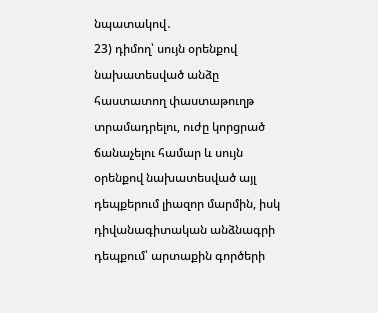նպատակով․
23) դիմող՝ սույն օրենքով նախատեսված անձը հաստատող փաստաթուղթ տրամադրելու, ուժը կորցրած ճանաչելու համար և սույն օրենքով նախատեսված այլ դեպքերում լիազոր մարմին, իսկ դիվանագիտական անձնագրի դեպքում՝ արտաքին գործերի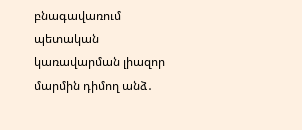բնագավառում պետական կառավարման լիազոր մարմին դիմող անձ․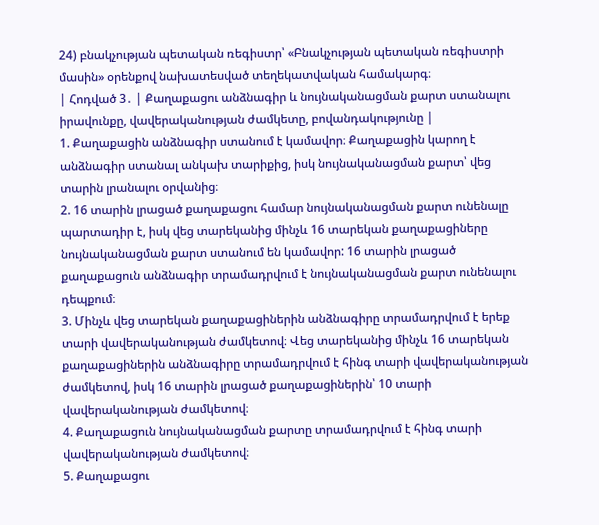24) բնակչության պետական ռեգիստր՝ «Բնակչության պետական ռեգիստրի մասին» օրենքով նախատեսված տեղեկատվական համակարգ։
| Հոդված 3․ | Քաղաքացու անձնագիր և նույնականացման քարտ ստանալու իրավունքը, վավերականության ժամկետը, բովանդակությունը |
1. Քաղաքացին անձնագիր ստանում է կամավոր։ Քաղաքացին կարող է անձնագիր ստանալ անկախ տարիքից, իսկ նույնականացման քարտ՝ վեց տարին լրանալու օրվանից։
2. 16 տարին լրացած քաղաքացու համար նույնականացման քարտ ունենալը պարտադիր է, իսկ վեց տարեկանից մինչև 16 տարեկան քաղաքացիները նույնականացման քարտ ստանում են կամավոր: 16 տարին լրացած քաղաքացուն անձնագիր տրամադրվում է նույնականացման քարտ ունենալու դեպքում։
3. Մինչև վեց տարեկան քաղաքացիներին անձնագիրը տրամադրվում է երեք տարի վավերականության ժամկետով։ Վեց տարեկանից մինչև 16 տարեկան քաղաքացիներին անձնագիրը տրամադրվում է հինգ տարի վավերականության ժամկետով, իսկ 16 տարին լրացած քաղաքացիներին՝ 10 տարի վավերականության ժամկետով։
4. Քաղաքացուն նույնականացման քարտը տրամադրվում է հինգ տարի վավերականության ժամկետով։
5. Քաղաքացու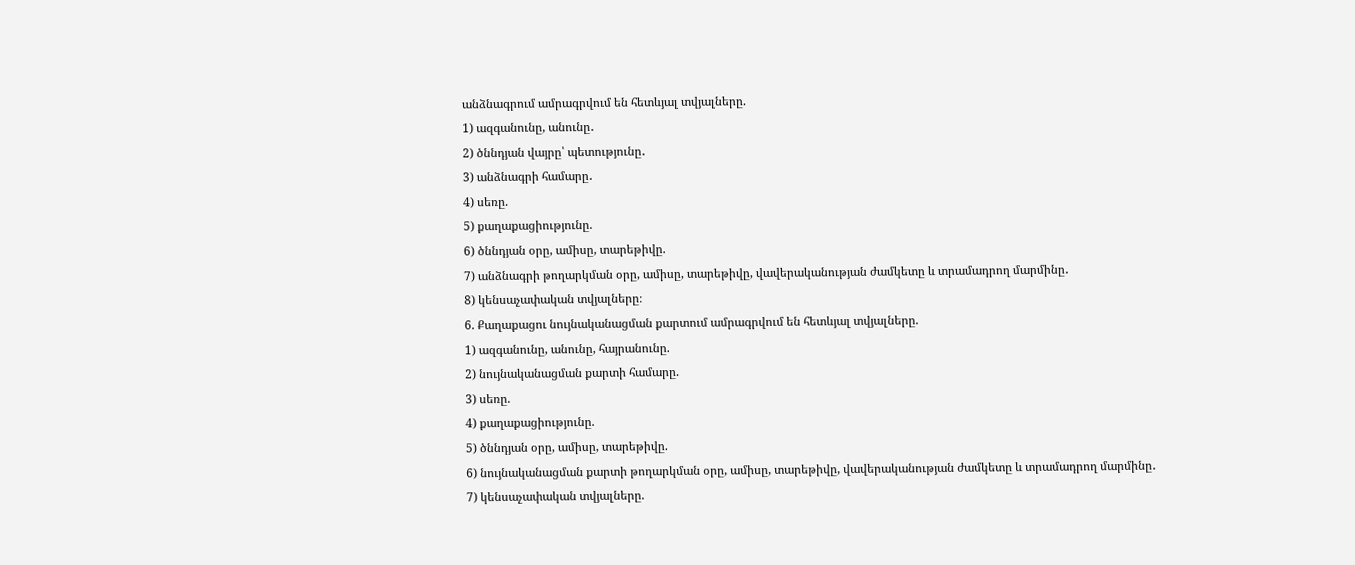անձնագրում ամրագրվում են հետևյալ տվյալները.
1) ազգանունը, անունը․
2) ծննդյան վայրը՝ պետությունը․
3) անձնագրի համարը․
4) սեռը.
5) քաղաքացիությունը.
6) ծննդյան օրը, ամիսը, տարեթիվը.
7) անձնագրի թողարկման օրը, ամիսը, տարեթիվը, վավերականության ժամկետը և տրամադրող մարմինը․
8) կենսաչափական տվյալները։
6. Քաղաքացու նույնականացման քարտում ամրագրվում են հետևյալ տվյալները.
1) ազգանունը, անունը, հայրանունը.
2) նույնականացման քարտի համարը.
3) սեռը.
4) քաղաքացիությունը.
5) ծննդյան օրը, ամիսը, տարեթիվը.
6) նույնականացման քարտի թողարկման օրը, ամիսը, տարեթիվը, վավերականության ժամկետը և տրամադրող մարմինը․
7) կենսաչափական տվյալները.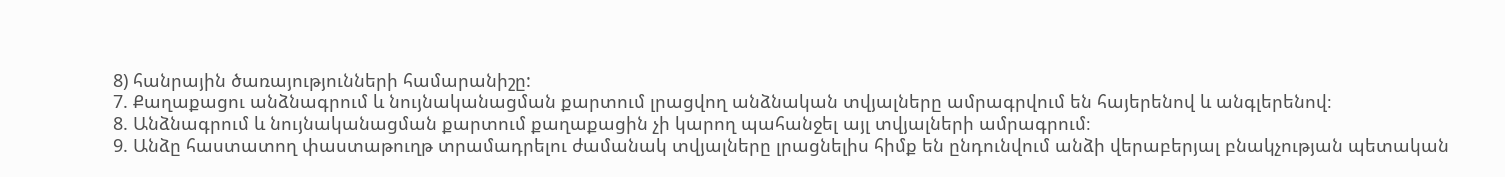8) հանրային ծառայությունների համարանիշը:
7. Քաղաքացու անձնագրում և նույնականացման քարտում լրացվող անձնական տվյալները ամրագրվում են հայերենով և անգլերենով։
8. Անձնագրում և նույնականացման քարտում քաղաքացին չի կարող պահանջել այլ տվյալների ամրագրում։
9. Անձը հաստատող փաստաթուղթ տրամադրելու ժամանակ տվյալները լրացնելիս հիմք են ընդունվում անձի վերաբերյալ բնակչության պետական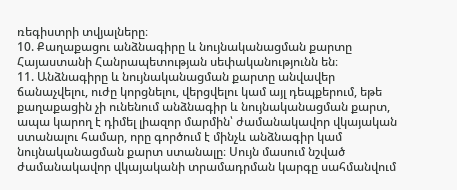ռեգիստրի տվյալները։
10. Քաղաքացու անձնագիրը և նույնականացման քարտը Հայաստանի Հանրապետության սեփականությունն են։
11. Անձնագիրը և նույնականացման քարտը անվավեր ճանաչվելու, ուժը կորցնելու, վերցվելու կամ այլ դեպքերում, եթե քաղաքացին չի ունենում անձնագիր և նույնականացման քարտ, ապա կարող է դիմել լիազոր մարմին՝ ժամանակավոր վկայական ստանալու համար, որը գործում է մինչև անձնագիր կամ նույնականացման քարտ ստանալը։ Սույն մասում նշված ժամանակավոր վկայականի տրամադրման կարգը սահմանվում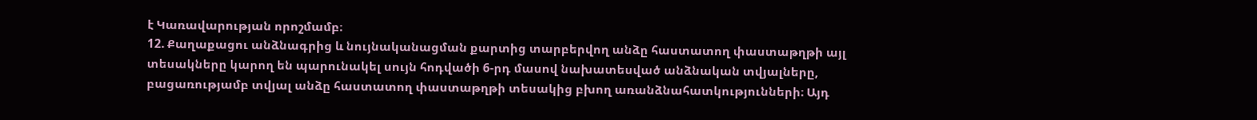է Կառավարության որոշմամբ։
12. Քաղաքացու անձնագրից և նույնականացման քարտից տարբերվող անձը հաստատող փաստաթղթի այլ տեսակները կարող են պարունակել սույն հոդվածի 6-րդ մասով նախատեսված անձնական տվյալները, բացառությամբ տվյալ անձը հաստատող փաստաթղթի տեսակից բխող առանձնահատկությունների։ Այդ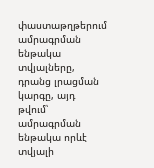փաստաթղթերում ամրագրման ենթակա տվյալները, դրանց լրացման կարգը, այդ թվում՝ ամրագրման ենթակա որևէ տվյալի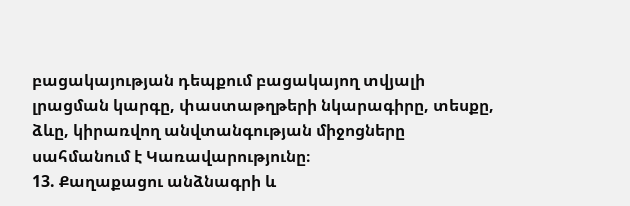բացակայության դեպքում բացակայող տվյալի լրացման կարգը, փաստաթղթերի նկարագիրը, տեսքը, ձևը, կիրառվող անվտանգության միջոցները սահմանում է Կառավարությունը։
13. Քաղաքացու անձնագրի և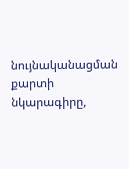նույնականացման քարտի նկարագիրը,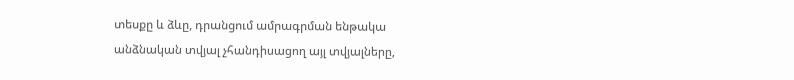տեսքը և ձևը, դրանցում ամրագրման ենթակա անձնական տվյալ չհանդիսացող այլ տվյալները,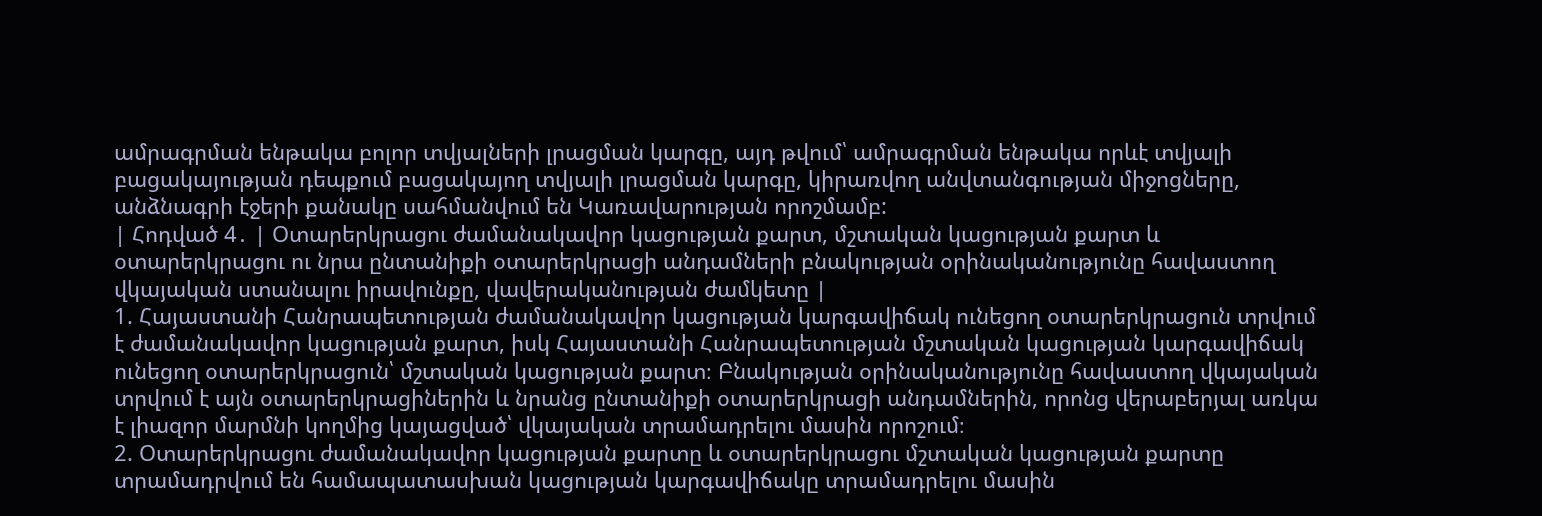ամրագրման ենթակա բոլոր տվյալների լրացման կարգը, այդ թվում՝ ամրագրման ենթակա որևէ տվյալի բացակայության դեպքում բացակայող տվյալի լրացման կարգը, կիրառվող անվտանգության միջոցները, անձնագրի էջերի քանակը սահմանվում են Կառավարության որոշմամբ:
| Հոդված 4․ | Օտարերկրացու ժամանակավոր կացության քարտ, մշտական կացության քարտ և օտարերկրացու ու նրա ընտանիքի օտարերկրացի անդամների բնակության օրինականությունը հավաստող վկայական ստանալու իրավունքը, վավերականության ժամկետը |
1. Հայաստանի Հանրապետության ժամանակավոր կացության կարգավիճակ ունեցող օտարերկրացուն տրվում է ժամանակավոր կացության քարտ, իսկ Հայաստանի Հանրապետության մշտական կացության կարգավիճակ ունեցող օտարերկրացուն՝ մշտական կացության քարտ։ Բնակության օրինականությունը հավաստող վկայական տրվում է այն օտարերկրացիներին և նրանց ընտանիքի օտարերկրացի անդամներին, որոնց վերաբերյալ առկա է լիազոր մարմնի կողմից կայացված՝ վկայական տրամադրելու մասին որոշում։
2. Օտարերկրացու ժամանակավոր կացության քարտը և օտարերկրացու մշտական կացության քարտը տրամադրվում են համապատասխան կացության կարգավիճակը տրամադրելու մասին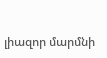լիազոր մարմնի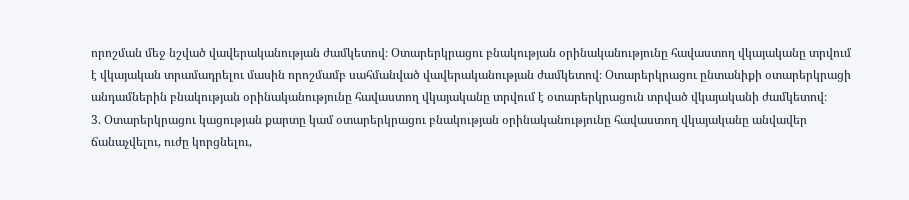որոշման մեջ նշված վավերականության ժամկետով։ Օտարերկրացու բնակության օրինականությունը հավաստող վկայականը տրվում է վկայական տրամադրելու մասին որոշմամբ սահմանված վավերականության ժամկետով։ Օտարերկրացու ընտանիքի օտարերկրացի անդամներին բնակության օրինականությունը հավաստող վկայականը տրվում է օտարերկրացուն տրված վկայականի ժամկետով։
3. Օտարերկրացու կացության քարտը կամ օտարերկրացու բնակության օրինականությունը հավաստող վկայականը անվավեր ճանաչվելու, ուժը կորցնելու,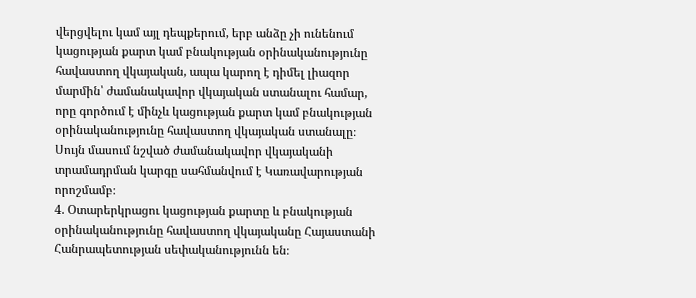վերցվելու կամ այլ դեպքերում, երբ անձը չի ունենում կացության քարտ կամ բնակության օրինականությունը հավաստող վկայական, ապա կարող է դիմել լիազոր մարմին՝ ժամանակավոր վկայական ստանալու համար, որը գործում է մինչև կացության քարտ կամ բնակության օրինականությունը հավաստող վկայական ստանալը։ Սույն մասում նշված ժամանակավոր վկայականի տրամադրման կարգը սահմանվում է Կառավարության որոշմամբ։
4. Օտարերկրացու կացության քարտը և բնակության օրինականությունը հավաստող վկայականը Հայաստանի Հանրապետության սեփականությունն են։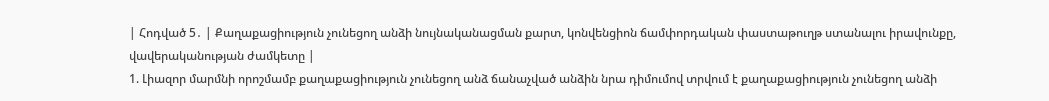| Հոդված 5․ | Քաղաքացիություն չունեցող անձի նույնականացման քարտ, կոնվենցիոն ճամփորդական փաստաթուղթ ստանալու իրավունքը, վավերականության ժամկետը |
1. Լիազոր մարմնի որոշմամբ քաղաքացիություն չունեցող անձ ճանաչված անձին նրա դիմումով տրվում է քաղաքացիություն չունեցող անձի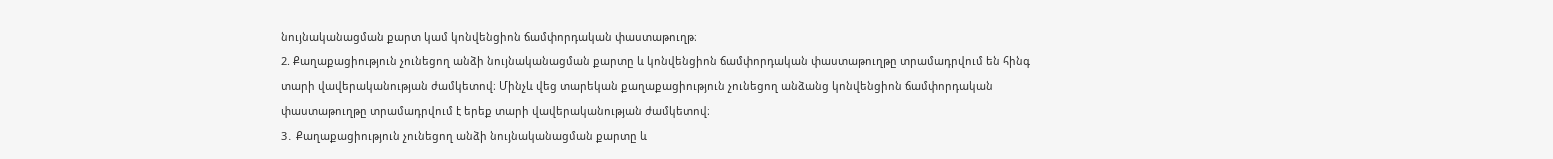նույնականացման քարտ կամ կոնվենցիոն ճամփորդական փաստաթուղթ։
2. Քաղաքացիություն չունեցող անձի նույնականացման քարտը և կոնվենցիոն ճամփորդական փաստաթուղթը տրամադրվում են հինգ տարի վավերականության ժամկետով։ Մինչև վեց տարեկան քաղաքացիություն չունեցող անձանց կոնվենցիոն ճամփորդական փաստաթուղթը տրամադրվում է երեք տարի վավերականության ժամկետով։
3․ Քաղաքացիություն չունեցող անձի նույնականացման քարտը և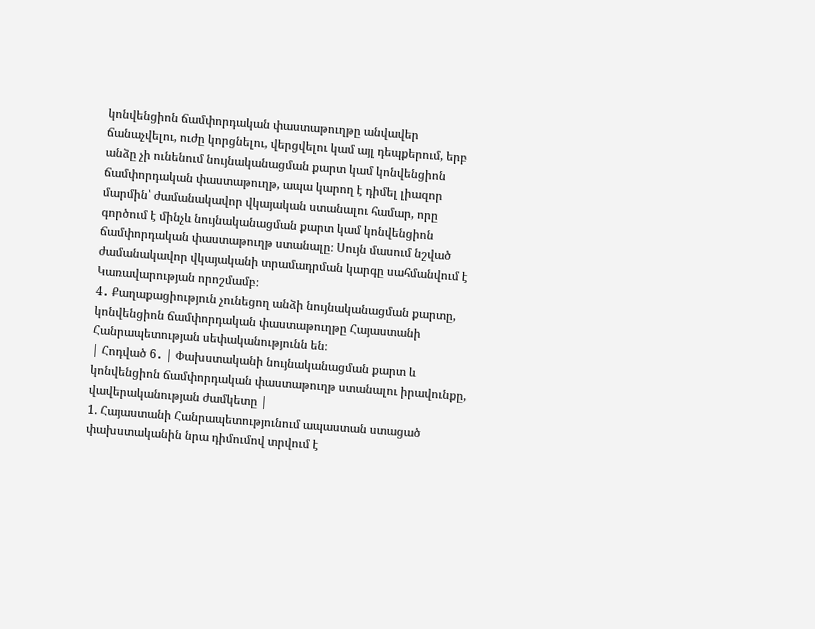կոնվենցիոն ճամփորդական փաստաթուղթը անվավեր ճանաչվելու, ուժը կորցնելու, վերցվելու կամ այլ դեպքերում, երբ անձը չի ունենում նույնականացման քարտ կամ կոնվենցիոն ճամփորդական փաստաթուղթ, ապա կարող է դիմել լիազոր մարմին՝ ժամանակավոր վկայական ստանալու համար, որը գործում է մինչև նույնականացման քարտ կամ կոնվենցիոն ճամփորդական փաստաթուղթ ստանալը։ Սույն մասում նշված ժամանակավոր վկայականի տրամադրման կարգը սահմանվում է Կառավարության որոշմամբ։
4․ Քաղաքացիություն չունեցող անձի նույնականացման քարտը, կոնվենցիոն ճամփորդական փաստաթուղթը Հայաստանի Հանրապետության սեփականությունն են։
| Հոդված 6․ | Փախստականի նույնականացման քարտ և կոնվենցիոն ճամփորդական փաստաթուղթ ստանալու իրավունքը, վավերականության ժամկետը |
1. Հայաստանի Հանրապետությունում ապաստան ստացած փախստականին նրա դիմումով տրվում է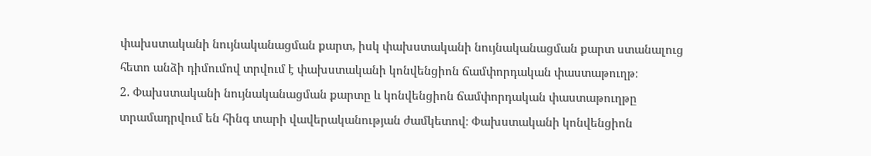փախստականի նույնականացման քարտ, իսկ փախստականի նույնականացման քարտ ստանալուց հետո անձի դիմումով տրվում է փախստականի կոնվենցիոն ճամփորդական փաստաթուղթ։
2. Փախստականի նույնականացման քարտը և կոնվենցիոն ճամփորդական փաստաթուղթը տրամադրվում են հինգ տարի վավերականության ժամկետով։ Փախստականի կոնվենցիոն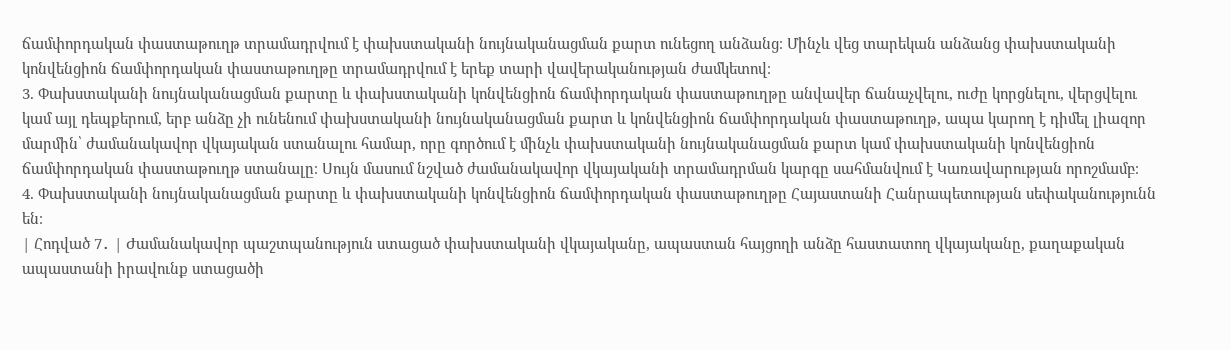ճամփորդական փաստաթուղթ տրամադրվում է փախստականի նույնականացման քարտ ունեցող անձանց։ Մինչև վեց տարեկան անձանց փախստականի կոնվենցիոն ճամփորդական փաստաթուղթը տրամադրվում է երեք տարի վավերականության ժամկետով։
3. Փախստականի նույնականացման քարտը և փախստականի կոնվենցիոն ճամփորդական փաստաթուղթը անվավեր ճանաչվելու, ուժը կորցնելու, վերցվելու կամ այլ դեպքերում, երբ անձը չի ունենում փախստականի նույնականացման քարտ և կոնվենցիոն ճամփորդական փաստաթուղթ, ապա կարող է դիմել լիազոր մարմին՝ ժամանակավոր վկայական ստանալու համար, որը գործում է մինչև փախստականի նույնականացման քարտ կամ փախստականի կոնվենցիոն ճամփորդական փաստաթուղթ ստանալը։ Սույն մասում նշված ժամանակավոր վկայականի տրամադրման կարգը սահմանվում է Կառավարության որոշմամբ։
4. Փախստականի նույնականացման քարտը և փախստականի կոնվենցիոն ճամփորդական փաստաթուղթը Հայաստանի Հանրապետության սեփականությունն են։
| Հոդված 7․ | Ժամանակավոր պաշտպանություն ստացած փախստականի վկայականը, ապաստան հայցողի անձը հաստատող վկայականը, քաղաքական ապաստանի իրավունք ստացածի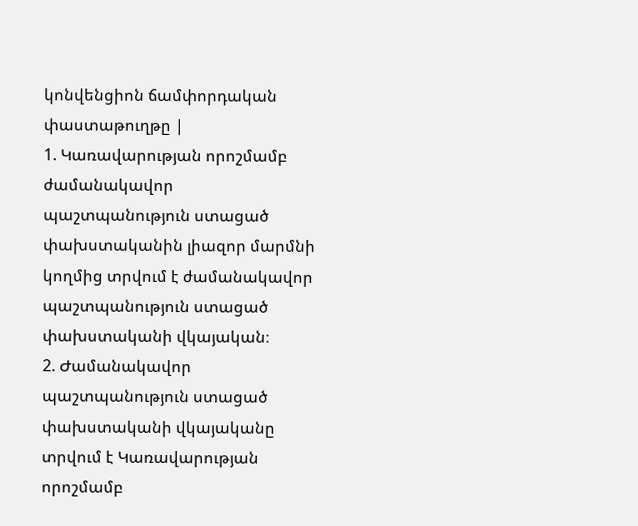կոնվենցիոն ճամփորդական փաստաթուղթը |
1. Կառավարության որոշմամբ ժամանակավոր պաշտպանություն ստացած փախստականին լիազոր մարմնի կողմից տրվում է ժամանակավոր պաշտպանություն ստացած փախստականի վկայական։
2. Ժամանակավոր պաշտպանություն ստացած փախստականի վկայականը տրվում է Կառավարության որոշմամբ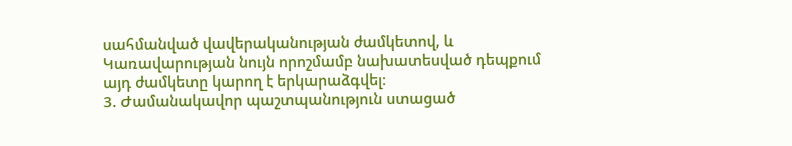սահմանված վավերականության ժամկետով, և Կառավարության նույն որոշմամբ նախատեսված դեպքում այդ ժամկետը կարող է երկարաձգվել։
3. Ժամանակավոր պաշտպանություն ստացած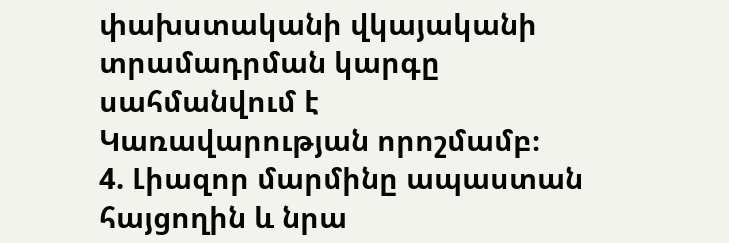փախստականի վկայականի տրամադրման կարգը սահմանվում է Կառավարության որոշմամբ։
4. Լիազոր մարմինը ապաստան հայցողին և նրա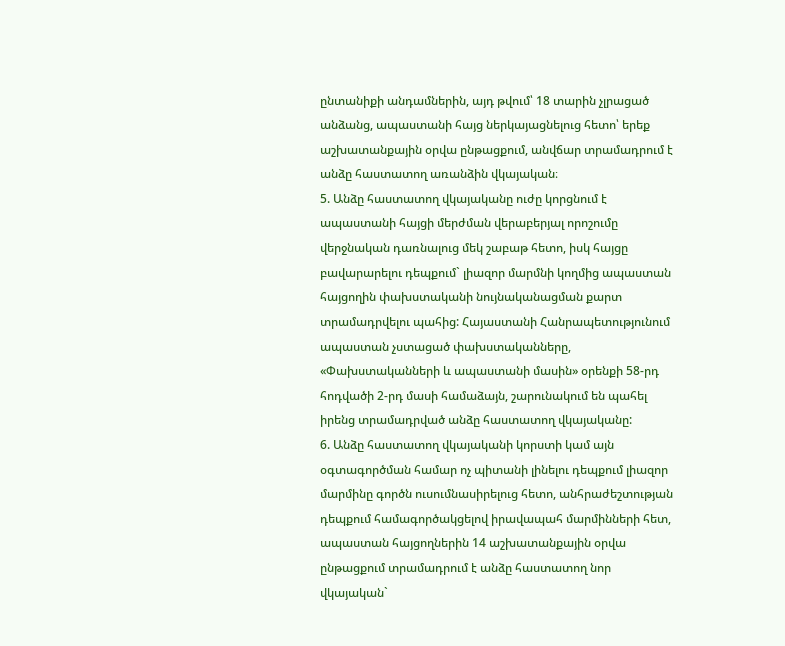ընտանիքի անդամներին, այդ թվում՝ 18 տարին չլրացած անձանց, ապաստանի հայց ներկայացնելուց հետո՝ երեք աշխատանքային օրվա ընթացքում, անվճար տրամադրում է անձը հաստատող առանձին վկայական։
5. Անձը հաստատող վկայականը ուժը կորցնում է ապաստանի հայցի մերժման վերաբերյալ որոշումը վերջնական դառնալուց մեկ շաբաթ հետո, իսկ հայցը բավարարելու դեպքում` լիազոր մարմնի կողմից ապաստան հայցողին փախստականի նույնականացման քարտ տրամադրվելու պահից: Հայաստանի Հանրապետությունում ապաստան չստացած փախստականները, «Փախստականների և ապաստանի մասին» օրենքի 58-րդ հոդվածի 2-րդ մասի համաձայն, շարունակում են պահել իրենց տրամադրված անձը հաստատող վկայականը:
6. Անձը հաստատող վկայականի կորստի կամ այն օգտագործման համար ոչ պիտանի լինելու դեպքում լիազոր մարմինը գործն ուսումնասիրելուց հետո, անհրաժեշտության դեպքում համագործակցելով իրավապահ մարմինների հետ, ապաստան հայցողներին 14 աշխատանքային օրվա ընթացքում տրամադրում է անձը հաստատող նոր վկայական`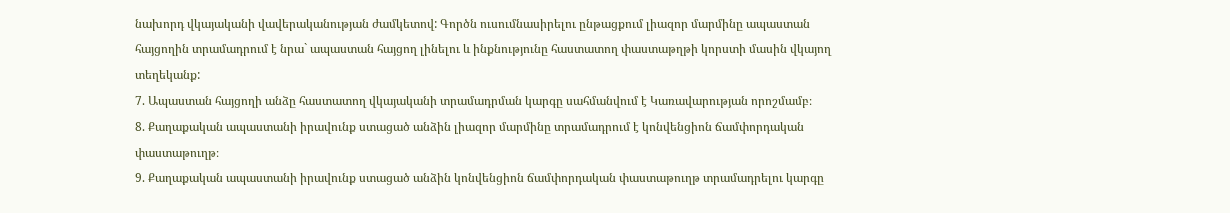նախորդ վկայականի վավերականության ժամկետով: Գործն ուսումնասիրելու ընթացքում լիազոր մարմինը ապաստան հայցողին տրամադրում է նրա` ապաստան հայցող լինելու և ինքնությունը հաստատող փաստաթղթի կորստի մասին վկայող տեղեկանք:
7. Ապաստան հայցողի անձը հաստատող վկայականի տրամադրման կարգը սահմանվում է Կառավարության որոշմամբ։
8. Քաղաքական ապաստանի իրավունք ստացած անձին լիազոր մարմինը տրամադրում է կոնվենցիոն ճամփորդական փաստաթուղթ։
9. Քաղաքական ապաստանի իրավունք ստացած անձին կոնվենցիոն ճամփորդական փաստաթուղթ տրամադրելու կարգը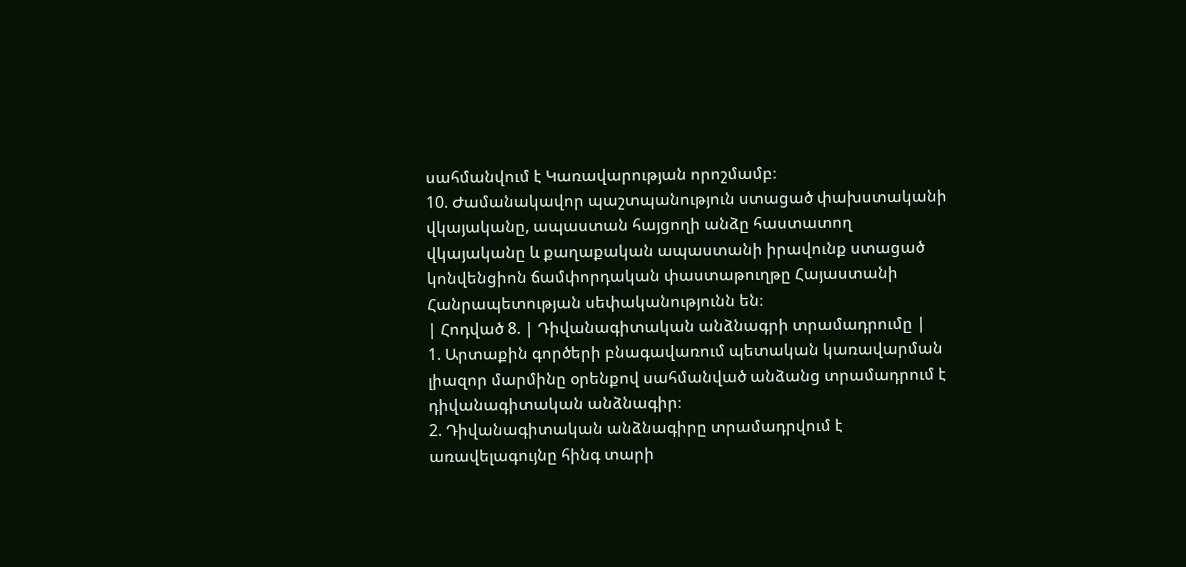սահմանվում է Կառավարության որոշմամբ։
10. Ժամանակավոր պաշտպանություն ստացած փախստականի վկայականը, ապաստան հայցողի անձը հաստատող վկայականը և քաղաքական ապաստանի իրավունք ստացած կոնվենցիոն ճամփորդական փաստաթուղթը Հայաստանի Հանրապետության սեփականությունն են։
| Հոդված 8. | Դիվանագիտական անձնագրի տրամադրումը |
1. Արտաքին գործերի բնագավառում պետական կառավարման լիազոր մարմինը օրենքով սահմանված անձանց տրամադրում է դիվանագիտական անձնագիր։
2. Դիվանագիտական անձնագիրը տրամադրվում է առավելագույնը հինգ տարի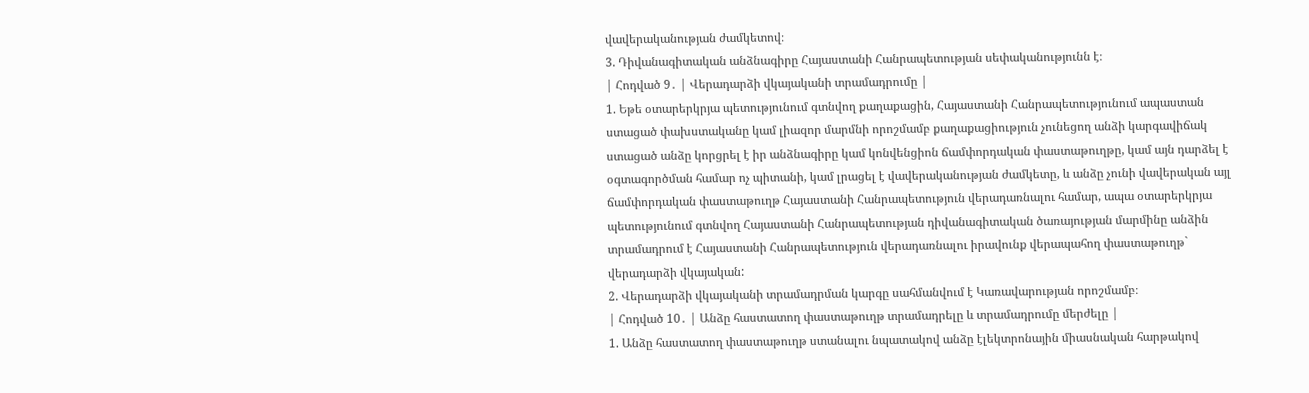վավերականության ժամկետով։
3. Դիվանագիտական անձնագիրը Հայաստանի Հանրապետության սեփականությունն է։
| Հոդված 9․ | Վերադարձի վկայականի տրամադրումը |
1. Եթե օտարերկրյա պետությունում գտնվող քաղաքացին, Հայաստանի Հանրապետությունում ապաստան ստացած փախստականը կամ լիազոր մարմնի որոշմամբ քաղաքացիություն չունեցող անձի կարգավիճակ ստացած անձը կորցրել է իր անձնագիրը կամ կոնվենցիոն ճամփորդական փաստաթուղթը, կամ այն դարձել է օգտագործման համար ոչ պիտանի, կամ լրացել է վավերականության ժամկետը, և անձը չունի վավերական այլ ճամփորդական փաստաթուղթ Հայաստանի Հանրապետություն վերադառնալու համար, ապա օտարերկրյա պետությունում գտնվող Հայաստանի Հանրապետության դիվանագիտական ծառայության մարմինը անձին տրամադրում է Հայաստանի Հանրապետություն վերադառնալու իրավունք վերապահող փաստաթուղթ` վերադարձի վկայական:
2. Վերադարձի վկայականի տրամադրման կարգը սահմանվում է Կառավարության որոշմամբ։
| Հոդված 10․ | Անձը հաստատող փաստաթուղթ տրամադրելը և տրամադրումը մերժելը |
1. Անձը հաստատող փաստաթուղթ ստանալու նպատակով անձը էլեկտրոնային միասնական հարթակով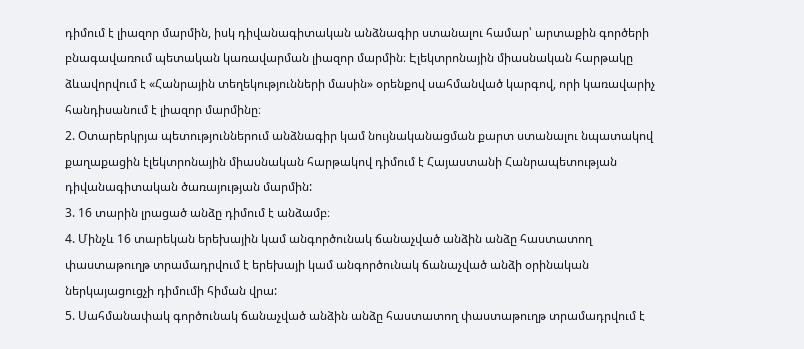դիմում է լիազոր մարմին, իսկ դիվանագիտական անձնագիր ստանալու համար՝ արտաքին գործերի բնագավառում պետական կառավարման լիազոր մարմին։ Էլեկտրոնային միասնական հարթակը ձևավորվում է «Հանրային տեղեկությունների մասին» օրենքով սահմանված կարգով, որի կառավարիչ հանդիսանում է լիազոր մարմինը։
2. Օտարերկրյա պետություններում անձնագիր կամ նույնականացման քարտ ստանալու նպատակով քաղաքացին էլեկտրոնային միասնական հարթակով դիմում է Հայաստանի Հանրապետության դիվանագիտական ծառայության մարմին:
3. 16 տարին լրացած անձը դիմում է անձամբ։
4. Մինչև 16 տարեկան երեխային կամ անգործունակ ճանաչված անձին անձը հաստատող փաստաթուղթ տրամադրվում է երեխայի կամ անգործունակ ճանաչված անձի օրինական ներկայացուցչի դիմումի հիման վրա:
5. Սահմանափակ գործունակ ճանաչված անձին անձը հաստատող փաստաթուղթ տրամադրվում է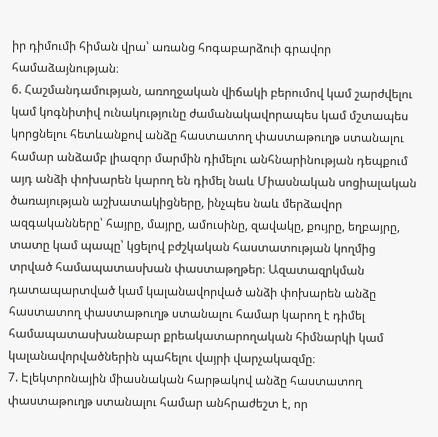իր դիմումի հիման վրա՝ առանց հոգաբարձուի գրավոր համաձայնության։
6. Հաշմանդամության, առողջական վիճակի բերումով կամ շարժվելու կամ կոգնիտիվ ունակությունը ժամանակավորապես կամ մշտապես կորցնելու հետևանքով անձը հաստատող փաստաթուղթ ստանալու համար անձամբ լիազոր մարմին դիմելու անհնարինության դեպքում այդ անձի փոխարեն կարող են դիմել նաև Միասնական սոցիալական ծառայության աշխատակիցները, ինչպես նաև մերձավոր ազգականները՝ հայրը, մայրը, ամուսինը, զավակը, քույրը, եղբայրը, տատը կամ պապը՝ կցելով բժշկական հաստատության կողմից տրված համապատասխան փաստաթղթեր։ Ազատազրկման դատապարտված կամ կալանավորված անձի փոխարեն անձը հաստատող փաստաթուղթ ստանալու համար կարող է դիմել համապատասխանաբար քրեակատարողական հիմնարկի կամ կալանավորվածներին պահելու վայրի վարչակազմը։
7. Էլեկտրոնային միասնական հարթակով անձը հաստատող փաստաթուղթ ստանալու համար անհրաժեշտ է, որ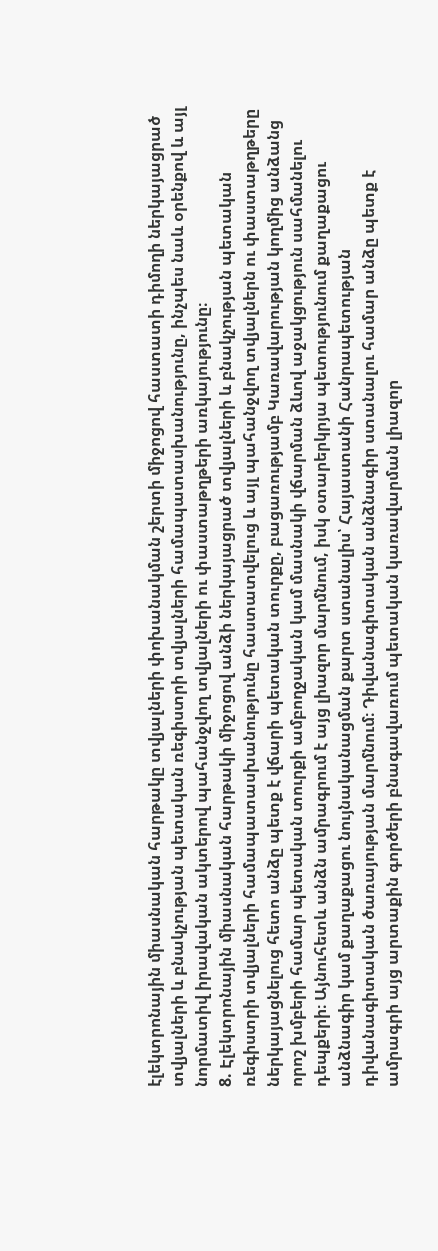էլեկտրոնային միասնական հարթակը տվյալների փոխանակման շերտի միջոցով հաստատի դիմողի ներկայացրած տվյալների և բնակչության պետական ռեգիստրի տվյալների համապատասխանությունը, ինչպես նաև օրենքով և այլ նորմատիվ իրավական ակտերով պահանջվող տվյալների ու փաստաթղթերի առկայությունը։
8. Էլեկտրոնային միասնական հարթակի միջոցով անձի ներկայացրած տվյալների և բնակչության պետական ռեգիստրի տվյալների համապատասխանությունը հաստատվելուց և այլ պահանջվող տվյալներն ու փաստաթղթերը ներկայացնելուց հետո անձը պետք է վճարի պետական տուրքը, բացառությամբ Կառավարության կողմից անձանց որոշ խմբերի համար պետական տուրքի ամբողջական կամ մասնակի վճարման ձևով աջակցություն սահմանելու դեպքերի։ Այնուհետև անձն ամրագրում է այց լիազոր մարմնում, իսկ օտարերկրյա պետությունում քաղաքացու անձնագիր կամ քաղաքացու նույնականացման քարտ ստանալիս՝ Հայաստանի Հանրապետության դիվանագիտական ծառայության մարմնում։ Դիվանագիտական անձնագիր ստանալու համար անձը պետք է ամրագրի այց արտաքին գործերի բնագավառում պետական կառավարման լիազոր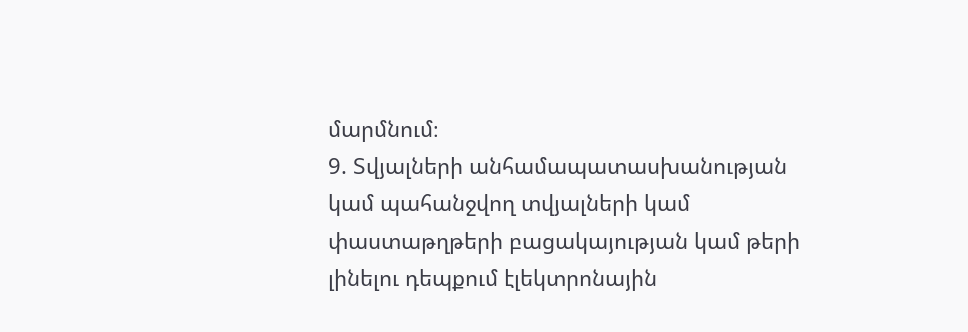մարմնում։
9. Տվյալների անհամապատասխանության կամ պահանջվող տվյալների կամ փաստաթղթերի բացակայության կամ թերի լինելու դեպքում էլեկտրոնային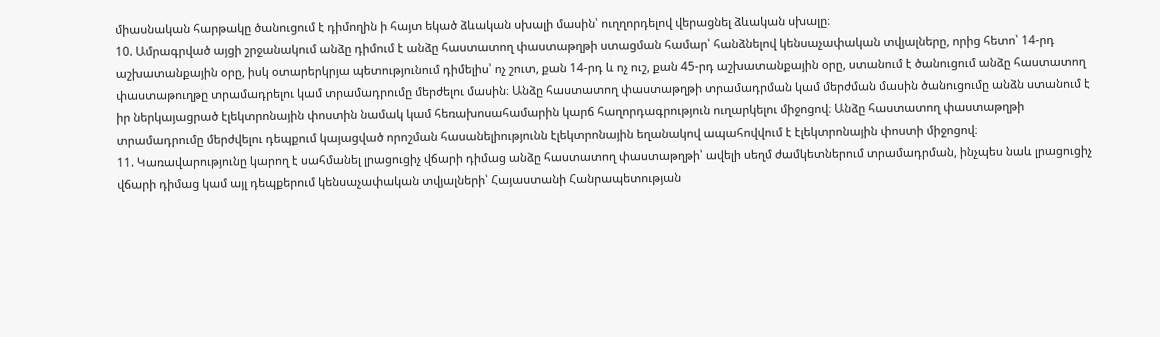միասնական հարթակը ծանուցում է դիմողին ի հայտ եկած ձևական սխալի մասին՝ ուղղորդելով վերացնել ձևական սխալը։
10. Ամրագրված այցի շրջանակում անձը դիմում է անձը հաստատող փաստաթղթի ստացման համար՝ հանձնելով կենսաչափական տվյալները, որից հետո՝ 14-րդ աշխատանքային օրը, իսկ օտարերկրյա պետությունում դիմելիս՝ ոչ շուտ, քան 14-րդ և ոչ ուշ, քան 45-րդ աշխատանքային օրը, ստանում է ծանուցում անձը հաստատող փաստաթուղթը տրամադրելու կամ տրամադրումը մերժելու մասին։ Անձը հաստատող փաստաթղթի տրամադրման կամ մերժման մասին ծանուցումը անձն ստանում է իր ներկայացրած էլեկտրոնային փոստին նամակ կամ հեռախոսահամարին կարճ հաղորդագրություն ուղարկելու միջոցով։ Անձը հաստատող փաստաթղթի տրամադրումը մերժվելու դեպքում կայացված որոշման հասանելիությունն էլեկտրոնային եղանակով ապահովվում է էլեկտրոնային փոստի միջոցով։
11. Կառավարությունը կարող է սահմանել լրացուցիչ վճարի դիմաց անձը հաստատող փաստաթղթի՝ ավելի սեղմ ժամկետներում տրամադրման, ինչպես նաև լրացուցիչ վճարի դիմաց կամ այլ դեպքերում կենսաչափական տվյալների՝ Հայաստանի Հանրապետության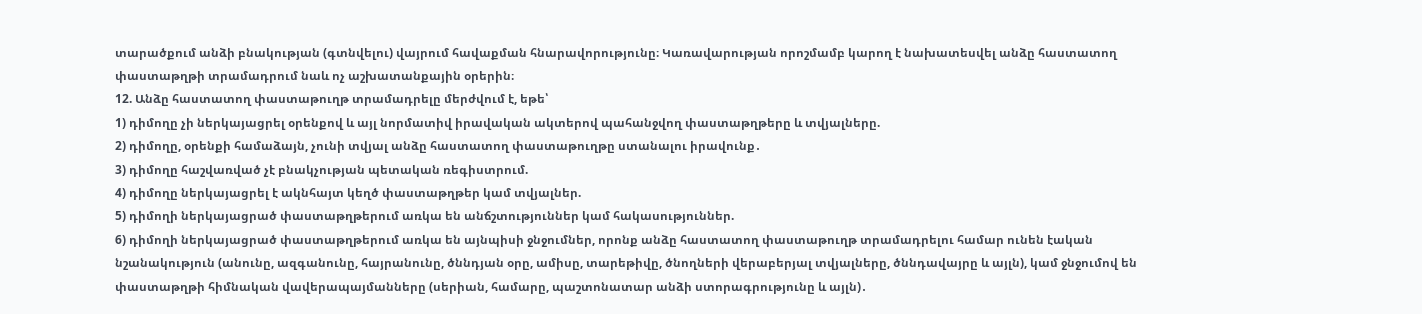տարածքում անձի բնակության (գտնվելու) վայրում հավաքման հնարավորությունը։ Կառավարության որոշմամբ կարող է նախատեսվել անձը հաստատող փաստաթղթի տրամադրում նաև ոչ աշխատանքային օրերին։
12. Անձը հաստատող փաստաթուղթ տրամադրելը մերժվում է, եթե՝
1) դիմողը չի ներկայացրել օրենքով և այլ նորմատիվ իրավական ակտերով պահանջվող փաստաթղթերը և տվյալները.
2) դիմողը, օրենքի համաձայն, չունի տվյալ անձը հաստատող փաստաթուղթը ստանալու իրավունք․
3) դիմողը հաշվառված չէ բնակչության պետական ռեգիստրում.
4) դիմողը ներկայացրել է ակնհայտ կեղծ փաստաթղթեր կամ տվյալներ.
5) դիմողի ներկայացրած փաստաթղթերում առկա են անճշտություններ կամ հակասություններ.
6) դիմողի ներկայացրած փաստաթղթերում առկա են այնպիսի ջնջումներ, որոնք անձը հաստատող փաստաթուղթ տրամադրելու համար ունեն էական նշանակություն (անունը, ազգանունը, հայրանունը, ծննդյան օրը, ամիսը, տարեթիվը, ծնողների վերաբերյալ տվյալները, ծննդավայրը և այլն), կամ ջնջումով են փաստաթղթի հիմնական վավերապայմանները (սերիան, համարը, պաշտոնատար անձի ստորագրությունը և այլն)․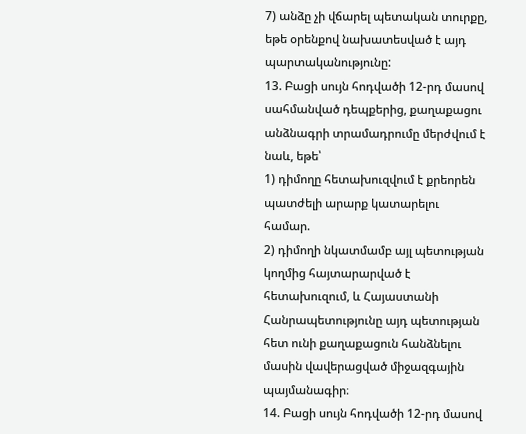7) անձը չի վճարել պետական տուրքը, եթե օրենքով նախատեսված է այդ պարտականությունը:
13. Բացի սույն հոդվածի 12-րդ մասով սահմանված դեպքերից, քաղաքացու անձնագրի տրամադրումը մերժվում է նաև, եթե՝
1) դիմողը հետախուզվում է քրեորեն պատժելի արարք կատարելու համար.
2) դիմողի նկատմամբ այլ պետության կողմից հայտարարված է հետախուզում, և Հայաստանի Հանրապետությունը այդ պետության հետ ունի քաղաքացուն հանձնելու մասին վավերացված միջազգային պայմանագիր։
14. Բացի սույն հոդվածի 12-րդ մասով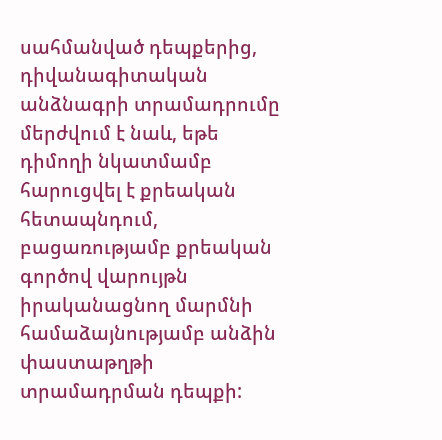սահմանված դեպքերից, դիվանագիտական անձնագրի տրամադրումը մերժվում է նաև, եթե դիմողի նկատմամբ հարուցվել է քրեական հետապնդում, բացառությամբ քրեական գործով վարույթն իրականացնող մարմնի համաձայնությամբ անձին փաստաթղթի տրամադրման դեպքի: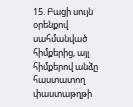15. Բացի սույն օրենքով սահմանված հիմքերից, այլ հիմքերով անձը հաստատող փաստաթղթի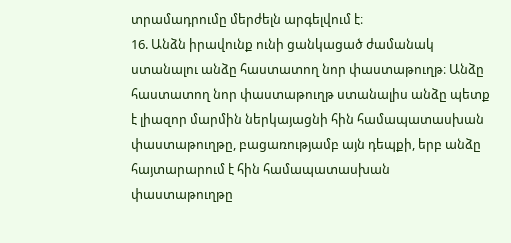տրամադրումը մերժելն արգելվում է։
16. Անձն իրավունք ունի ցանկացած ժամանակ ստանալու անձը հաստատող նոր փաստաթուղթ։ Անձը հաստատող նոր փաստաթուղթ ստանալիս անձը պետք է լիազոր մարմին ներկայացնի հին համապատասխան փաստաթուղթը, բացառությամբ այն դեպքի, երբ անձը հայտարարում է հին համապատասխան փաստաթուղթը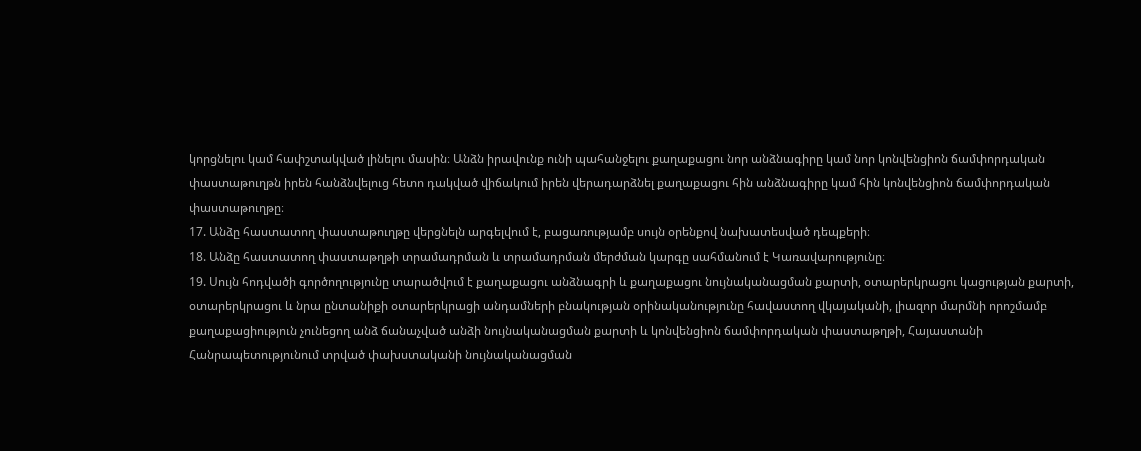կորցնելու կամ հափշտակված լինելու մասին։ Անձն իրավունք ունի պահանջելու քաղաքացու նոր անձնագիրը կամ նոր կոնվենցիոն ճամփորդական փաստաթուղթն իրեն հանձնվելուց հետո դակված վիճակում իրեն վերադարձնել քաղաքացու հին անձնագիրը կամ հին կոնվենցիոն ճամփորդական փաստաթուղթը։
17. Անձը հաստատող փաստաթուղթը վերցնելն արգելվում է, բացառությամբ սույն օրենքով նախատեսված դեպքերի։
18. Անձը հաստատող փաստաթղթի տրամադրման և տրամադրման մերժման կարգը սահմանում է Կառավարությունը։
19. Սույն հոդվածի գործողությունը տարածվում է քաղաքացու անձնագրի և քաղաքացու նույնականացման քարտի, օտարերկրացու կացության քարտի, օտարերկրացու և նրա ընտանիքի օտարերկրացի անդամների բնակության օրինականությունը հավաստող վկայականի, լիազոր մարմնի որոշմամբ քաղաքացիություն չունեցող անձ ճանաչված անձի նույնականացման քարտի և կոնվենցիոն ճամփորդական փաստաթղթի, Հայաստանի Հանրապետությունում տրված փախստականի նույնականացման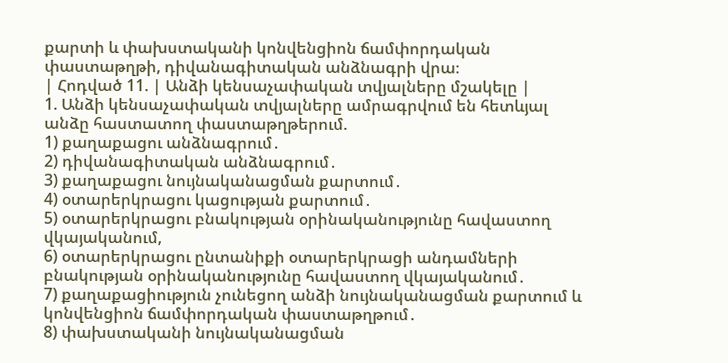քարտի և փախստականի կոնվենցիոն ճամփորդական փաստաթղթի, դիվանագիտական անձնագրի վրա։
| Հոդված 11. | Անձի կենսաչափական տվյալները մշակելը |
1. Անձի կենսաչափական տվյալները ամրագրվում են հետևյալ անձը հաստատող փաստաթղթերում.
1) քաղաքացու անձնագրում․
2) դիվանագիտական անձնագրում․
3) քաղաքացու նույնականացման քարտում․
4) օտարերկրացու կացության քարտում․
5) օտարերկրացու բնակության օրինականությունը հավաստող վկայականում,
6) օտարերկրացու ընտանիքի օտարերկրացի անդամների բնակության օրինականությունը հավաստող վկայականում․
7) քաղաքացիություն չունեցող անձի նույնականացման քարտում և կոնվենցիոն ճամփորդական փաստաթղթում․
8) փախստականի նույնականացման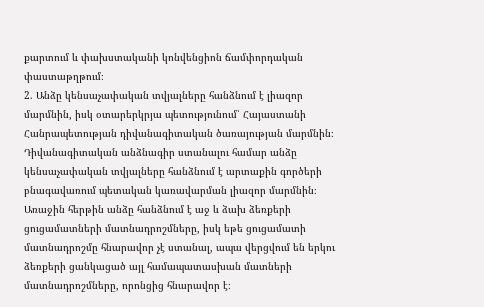քարտում և փախստականի կոնվենցիոն ճամփորդական փաստաթղթում։
2. Անձը կենսաչափական տվյալները հանձնում է լիազոր մարմնին, իսկ օտարերկրյա պետությունում՝ Հայաստանի Հանրապետության դիվանագիտական ծառայության մարմնին։ Դիվանագիտական անձնագիր ստանալու համար անձը կենսաչափական տվյալները հանձնում է արտաքին գործերի բնագավառում պետական կառավարման լիազոր մարմնին։ Առաջին հերթին անձը հանձնում է աջ և ձախ ձեռքերի ցուցամատների մատնադրոշմները, իսկ եթե ցուցամատի մատնադրոշմը հնարավոր չէ ստանալ, ապա վերցվում են երկու ձեռքերի ցանկացած այլ համապատասխան մատների մատնադրոշմները, որոնցից հնարավոր է։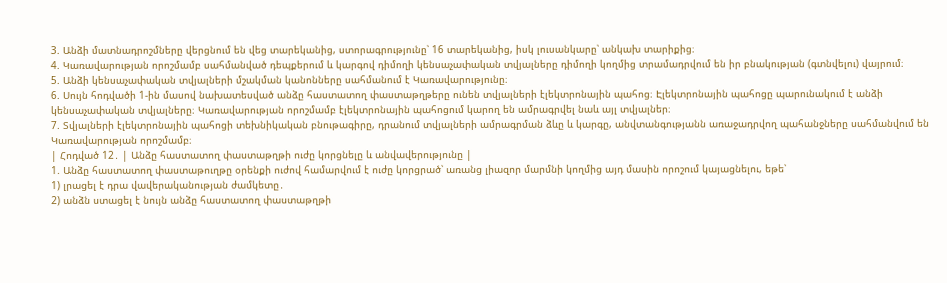3. Անձի մատնադրոշմները վերցնում են վեց տարեկանից, ստորագրությունը՝ 16 տարեկանից, իսկ լուսանկարը՝ անկախ տարիքից։
4. Կառավարության որոշմամբ սահմանված դեպքերում և կարգով դիմողի կենսաչափական տվյալները դիմողի կողմից տրամադրվում են իր բնակության (գտնվելու) վայրում։
5. Անձի կենսաչափական տվյալների մշակման կանոնները սահմանում է Կառավարությունը։
6. Սույն հոդվածի 1-ին մասով նախատեսված անձը հաստատող փաստաթղթերը ունեն տվյալների էլեկտրոնային պահոց։ Էլեկտրոնային պահոցը պարունակում է անձի կենսաչափական տվյալները։ Կառավարության որոշմամբ էլեկտրոնային պահոցում կարող են ամրագրվել նաև այլ տվյալներ։
7. Տվյալների էլեկտրոնային պահոցի տեխնիկական բնութագիրը, դրանում տվյալների ամրագրման ձևը և կարգը, անվտանգությանն առաջադրվող պահանջները սահմանվում են Կառավարության որոշմամբ։
| Հոդված 12․ | Անձը հաստատող փաստաթղթի ուժը կորցնելը և անվավերությունը |
1. Անձը հաստատող փաստաթուղթը օրենքի ուժով համարվում է ուժը կորցրած՝ առանց լիազոր մարմնի կողմից այդ մասին որոշում կայացնելու, եթե՝
1) լրացել է դրա վավերականության ժամկետը․
2) անձն ստացել է նույն անձը հաստատող փաստաթղթի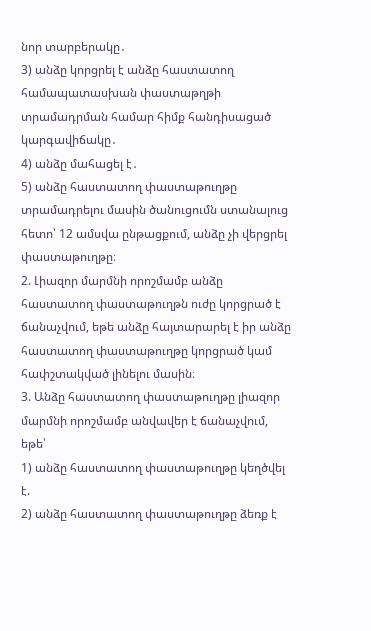նոր տարբերակը․
3) անձը կորցրել է անձը հաստատող համապատասխան փաստաթղթի տրամադրման համար հիմք հանդիսացած կարգավիճակը․
4) անձը մահացել է․
5) անձը հաստատող փաստաթուղթը տրամադրելու մասին ծանուցումն ստանալուց հետո՝ 12 ամսվա ընթացքում, անձը չի վերցրել փաստաթուղթը։
2. Լիազոր մարմնի որոշմամբ անձը հաստատող փաստաթուղթն ուժը կորցրած է ճանաչվում, եթե անձը հայտարարել է իր անձը հաստատող փաստաթուղթը կորցրած կամ հափշտակված լինելու մասին։
3. Անձը հաստատող փաստաթուղթը լիազոր մարմնի որոշմամբ անվավեր է ճանաչվում, եթե՝
1) անձը հաստատող փաստաթուղթը կեղծվել է.
2) անձը հաստատող փաստաթուղթը ձեռք է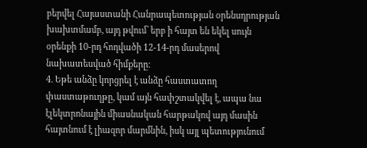բերվել Հայաստանի Հանրապետության օրենսդրության խախտմամբ, այդ թվում՝ երբ ի հայտ են եկել սույն օրենքի 10-րդ հոդվածի 12-14-րդ մասերով նախատեսված հիմքերը։
4. Եթե անձը կորցրել է անձը հաստատող փաստաթուղթը, կամ այն հափշտակվել է, ապա նա էլեկտրոնային միասնական հարթակով այդ մասին հայտնում է լիազոր մարմնին, իսկ այլ պետությունում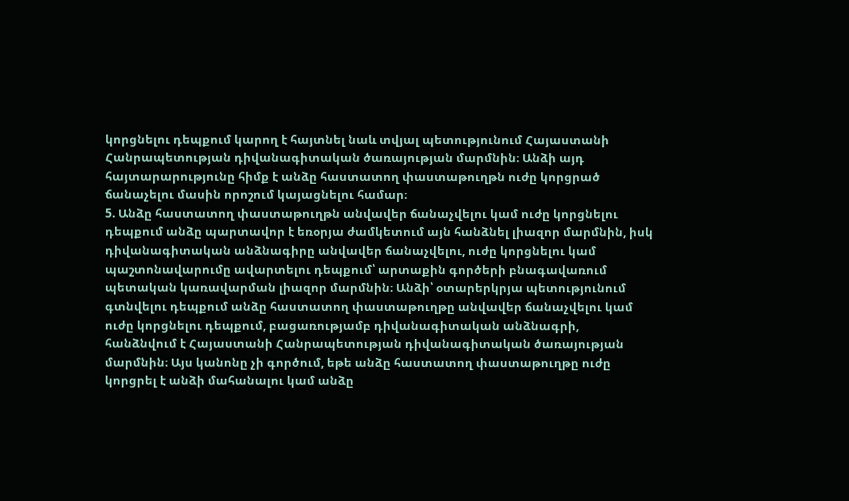կորցնելու դեպքում կարող է հայտնել նաև տվյալ պետությունում Հայաստանի Հանրապետության դիվանագիտական ծառայության մարմնին։ Անձի այդ հայտարարությունը հիմք է անձը հաստատող փաստաթուղթն ուժը կորցրած ճանաչելու մասին որոշում կայացնելու համար։
5. Անձը հաստատող փաստաթուղթն անվավեր ճանաչվելու կամ ուժը կորցնելու դեպքում անձը պարտավոր է եռօրյա ժամկետում այն հանձնել լիազոր մարմնին, իսկ դիվանագիտական անձնագիրը անվավեր ճանաչվելու, ուժը կորցնելու կամ պաշտոնավարումը ավարտելու դեպքում՝ արտաքին գործերի բնագավառում պետական կառավարման լիազոր մարմնին։ Անձի՝ օտարերկրյա պետությունում գտնվելու դեպքում անձը հաստատող փաստաթուղթը անվավեր ճանաչվելու կամ ուժը կորցնելու դեպքում, բացառությամբ դիվանագիտական անձնագրի, հանձնվում է Հայաստանի Հանրապետության դիվանագիտական ծառայության մարմնին։ Այս կանոնը չի գործում, եթե անձը հաստատող փաստաթուղթը ուժը կորցրել է անձի մահանալու կամ անձը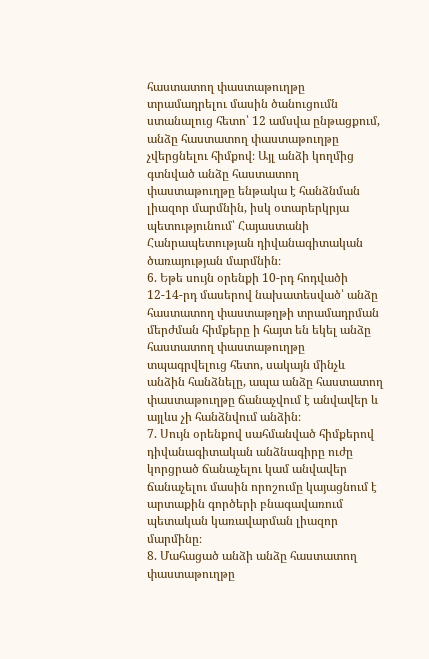հաստատող փաստաթուղթը տրամադրելու մասին ծանուցումն ստանալուց հետո՝ 12 ամսվա ընթացքում, անձը հաստատող փաստաթուղթը չվերցնելու հիմքով։ Այլ անձի կողմից գտնված անձը հաստատող փաստաթուղթը ենթակա է հանձնման լիազոր մարմնին, իսկ օտարերկրյա պետությունում՝ Հայաստանի Հանրապետության դիվանագիտական ծառայության մարմնին։
6. Եթե սույն օրենքի 10-րդ հոդվածի 12-14-րդ մասերով նախատեսված՝ անձը հաստատող փաստաթղթի տրամադրման մերժման հիմքերը ի հայտ են եկել անձը հաստատող փաստաթուղթը տպագրվելուց հետո, սակայն մինչև անձին հանձնելը, ապա անձը հաստատող փաստաթուղթը ճանաչվում է անվավեր և այլևս չի հանձնվում անձին։
7. Սույն օրենքով սահմանված հիմքերով դիվանագիտական անձնագիրը ուժը կորցրած ճանաչելու կամ անվավեր ճանաչելու մասին որոշումը կայացնում է արտաքին գործերի բնագավառում պետական կառավարման լիազոր մարմինը։
8. Մահացած անձի անձը հաստատող փաստաթուղթը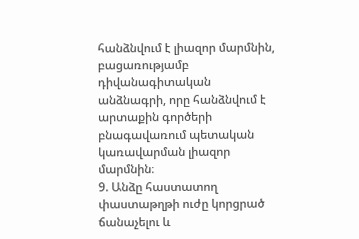հանձնվում է լիազոր մարմնին, բացառությամբ դիվանագիտական անձնագրի, որը հանձնվում է արտաքին գործերի բնագավառում պետական կառավարման լիազոր մարմնին։
9. Անձը հաստատող փաստաթղթի ուժը կորցրած ճանաչելու և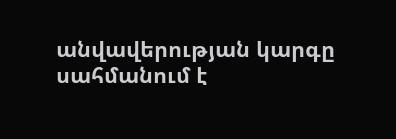անվավերության կարգը սահմանում է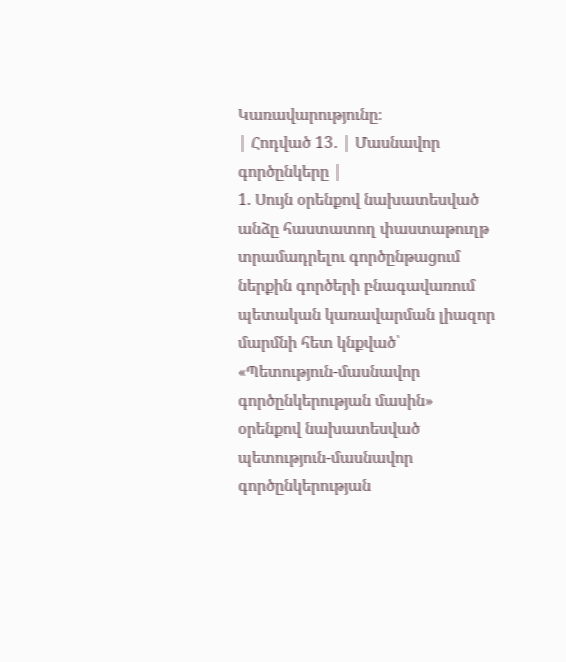Կառավարությունը։
| Հոդված 13․ | Մասնավոր գործընկերը |
1. Սույն օրենքով նախատեսված անձը հաստատող փաստաթուղթ տրամադրելու գործընթացում ներքին գործերի բնագավառում պետական կառավարման լիազոր մարմնի հետ կնքված՝ «Պետություն-մասնավոր գործընկերության մասին» օրենքով նախատեսված պետություն-մասնավոր գործընկերության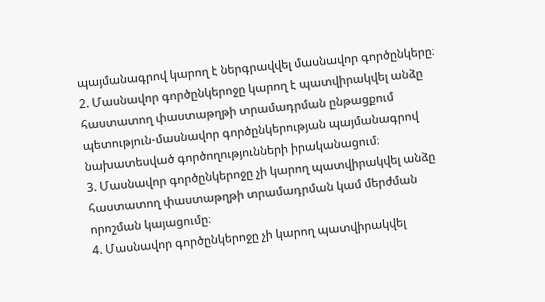պայմանագրով կարող է ներգրավվել մասնավոր գործընկերը։
2. Մասնավոր գործընկերոջը կարող է պատվիրակվել անձը հաստատող փաստաթղթի տրամադրման ընթացքում պետություն-մասնավոր գործընկերության պայմանագրով նախատեսված գործողությունների իրականացում։
3. Մասնավոր գործընկերոջը չի կարող պատվիրակվել անձը հաստատող փաստաթղթի տրամադրման կամ մերժման որոշման կայացումը։
4. Մասնավոր գործընկերոջը չի կարող պատվիրակվել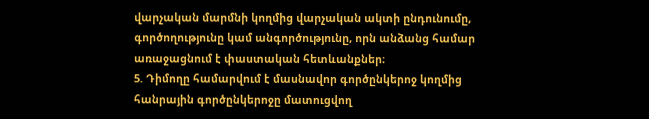վարչական մարմնի կողմից վարչական ակտի ընդունումը, գործողությունը կամ անգործությունը, որն անձանց համար առաջացնում է փաստական հետևանքներ։
5. Դիմողը համարվում է մասնավոր գործընկերոջ կողմից հանրային գործընկերոջը մատուցվող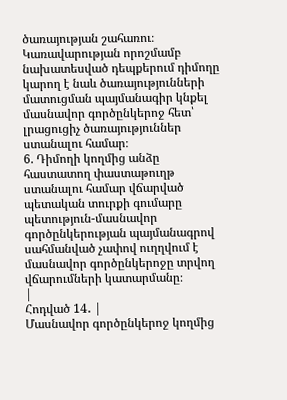ծառայության շահառու։ Կառավարության որոշմամբ նախատեսված դեպքերում դիմողը կարող է նաև ծառայությունների մատուցման պայմանագիր կնքել մասնավոր գործընկերոջ հետ՝ լրացուցիչ ծառայություններ ստանալու համար։
6. Դիմողի կողմից անձը հաստատող փաստաթուղթ ստանալու համար վճարված պետական տուրքի գումարը պետություն-մասնավոր գործընկերության պայմանագրով սահմանված չափով ուղղվում է մասնավոր գործընկերոջը տրվող վճարումների կատարմանը։
|
Հոդված 14․ |
Մասնավոր գործընկերոջ կողմից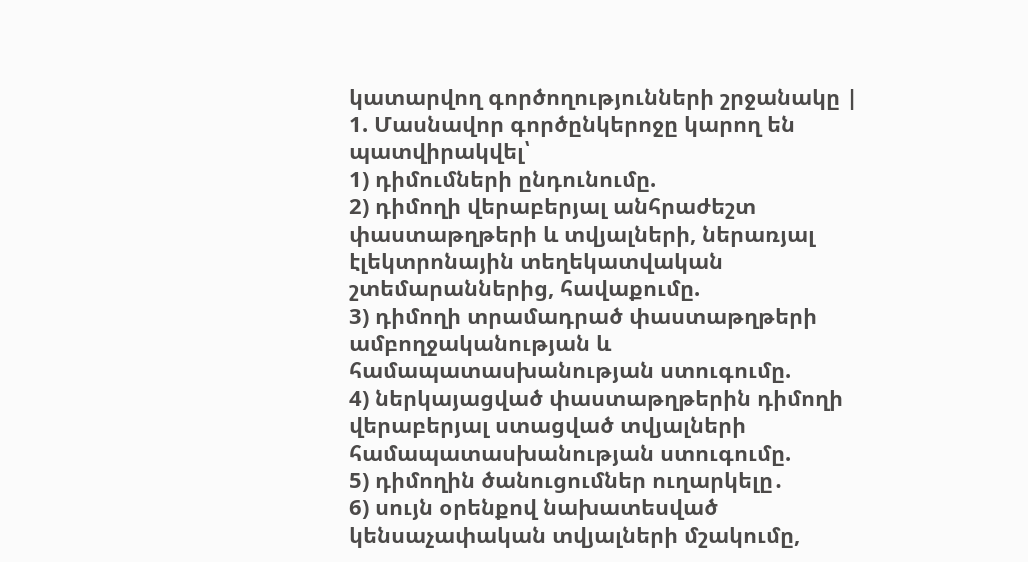կատարվող գործողությունների շրջանակը |
1. Մասնավոր գործընկերոջը կարող են պատվիրակվել՝
1) դիմումների ընդունումը.
2) դիմողի վերաբերյալ անհրաժեշտ փաստաթղթերի և տվյալների, ներառյալ էլեկտրոնային տեղեկատվական շտեմարաններից, հավաքումը.
3) դիմողի տրամադրած փաստաթղթերի ամբողջականության և համապատասխանության ստուգումը.
4) ներկայացված փաստաթղթերին դիմողի վերաբերյալ ստացված տվյալների համապատասխանության ստուգումը.
5) դիմողին ծանուցումներ ուղարկելը․
6) սույն օրենքով նախատեսված կենսաչափական տվյալների մշակումը,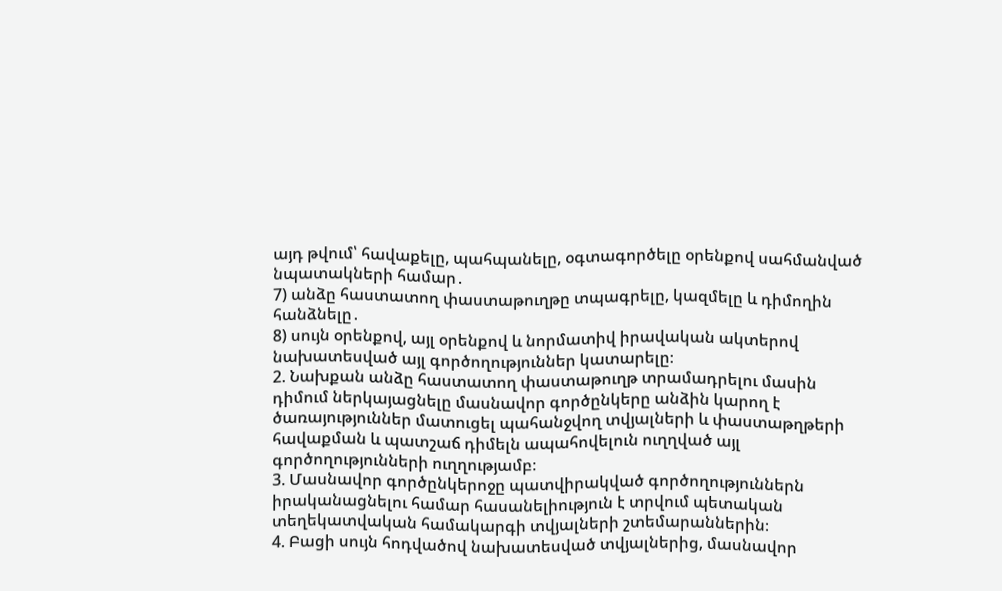այդ թվում՝ հավաքելը, պահպանելը, օգտագործելը օրենքով սահմանված նպատակների համար․
7) անձը հաստատող փաստաթուղթը տպագրելը, կազմելը և դիմողին հանձնելը․
8) սույն օրենքով, այլ օրենքով և նորմատիվ իրավական ակտերով նախատեսված այլ գործողություններ կատարելը։
2. Նախքան անձը հաստատող փաստաթուղթ տրամադրելու մասին դիմում ներկայացնելը մասնավոր գործընկերը անձին կարող է ծառայություններ մատուցել պահանջվող տվյալների և փաստաթղթերի հավաքման և պատշաճ դիմելն ապահովելուն ուղղված այլ գործողությունների ուղղությամբ։
3. Մասնավոր գործընկերոջը պատվիրակված գործողություններն իրականացնելու համար հասանելիություն է տրվում պետական տեղեկատվական համակարգի տվյալների շտեմարաններին։
4. Բացի սույն հոդվածով նախատեսված տվյալներից, մասնավոր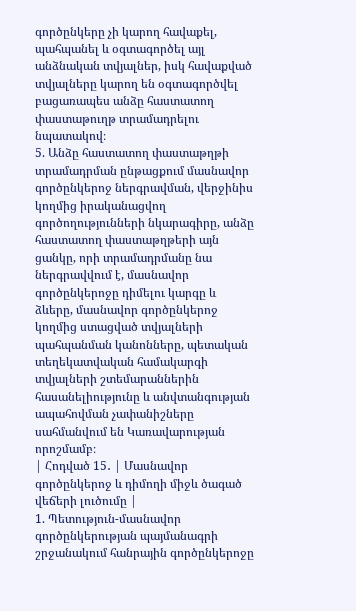գործընկերը չի կարող հավաքել, պահպանել և օգտագործել այլ անձնական տվյալներ, իսկ հավաքված տվյալները կարող են օգտագործվել բացառապես անձը հաստատող փաստաթուղթ տրամադրելու նպատակով։
5. Անձը հաստատող փաստաթղթի տրամադրման ընթացքում մասնավոր գործընկերոջ ներգրավման, վերջինիս կողմից իրականացվող գործողությունների նկարագիրը, անձը հաստատող փաստաթղթերի այն ցանկը, որի տրամադրմանը նա ներգրավվում է, մասնավոր գործընկերոջը դիմելու կարգը և ձևերը, մասնավոր գործընկերոջ կողմից ստացված տվյալների պահպանման կանոնները, պետական տեղեկատվական համակարգի տվյալների շտեմարաններին հասանելիությունը և անվտանգության ապահովման չափանիշները սահմանվում են Կառավարության որոշմամբ։
| Հոդված 15․ | Մասնավոր գործընկերոջ և դիմողի միջև ծագած վեճերի լուծումը |
1. Պետություն-մասնավոր գործընկերության պայմանագրի շրջանակում հանրային գործընկերոջը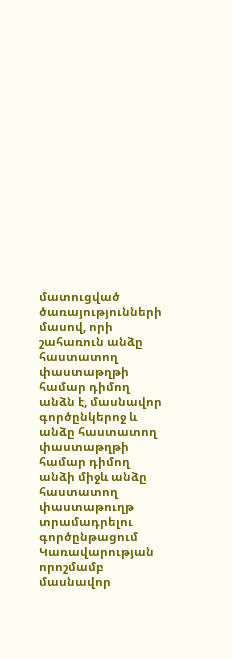մատուցված ծառայությունների մասով, որի շահառուն անձը հաստատող փաստաթղթի համար դիմող անձն է, մասնավոր գործընկերոջ և անձը հաստատող փաստաթղթի համար դիմող անձի միջև անձը հաստատող փաստաթուղթ տրամադրելու գործընթացում Կառավարության որոշմամբ մասնավոր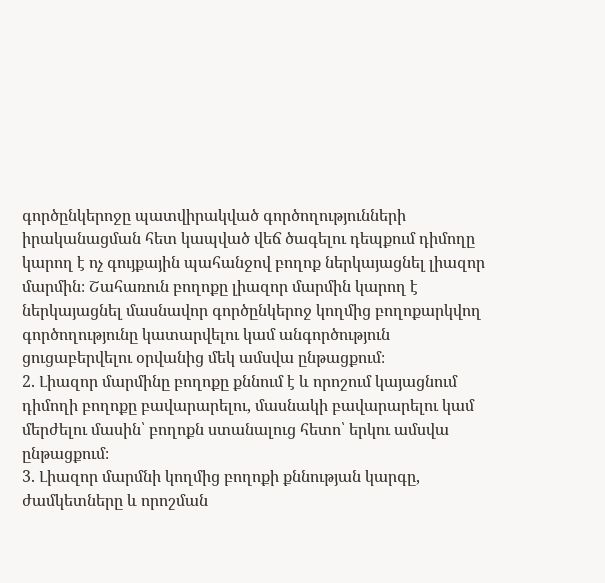գործընկերոջը պատվիրակված գործողությունների իրականացման հետ կապված վեճ ծագելու դեպքում դիմողը կարող է ոչ գույքային պահանջով բողոք ներկայացնել լիազոր մարմին։ Շահառուն բողոքը լիազոր մարմին կարող է ներկայացնել մասնավոր գործընկերոջ կողմից բողոքարկվող գործողությունը կատարվելու կամ անգործություն ցուցաբերվելու օրվանից մեկ ամսվա ընթացքում։
2. Լիազոր մարմինը բողոքը քննում է և որոշում կայացնում դիմողի բողոքը բավարարելու, մասնակի բավարարելու կամ մերժելու մասին՝ բողոքն ստանալուց հետո՝ երկու ամսվա ընթացքում։
3. Լիազոր մարմնի կողմից բողոքի քննության կարգը, ժամկետները և որոշման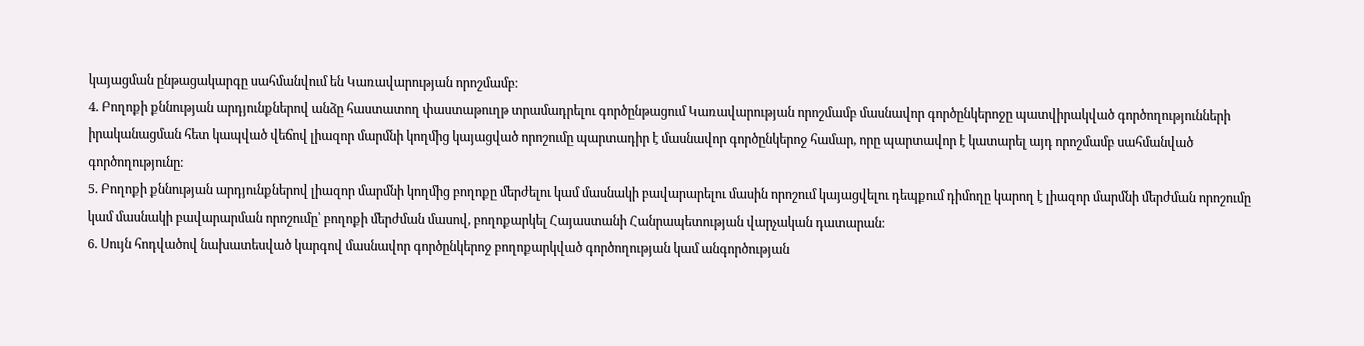կայացման ընթացակարգը սահմանվում են Կառավարության որոշմամբ։
4. Բողոքի քննության արդյունքներով անձը հաստատող փաստաթուղթ տրամադրելու գործընթացում Կառավարության որոշմամբ մասնավոր գործընկերոջը պատվիրակված գործողությունների իրականացման հետ կապված վեճով լիազոր մարմնի կողմից կայացված որոշումը պարտադիր է մասնավոր գործընկերոջ համար, որը պարտավոր է կատարել այդ որոշմամբ սահմանված գործողությունը։
5. Բողոքի քննության արդյունքներով լիազոր մարմնի կողմից բողոքը մերժելու կամ մասնակի բավարարելու մասին որոշում կայացվելու դեպքում դիմողը կարող է լիազոր մարմնի մերժման որոշումը կամ մասնակի բավարարման որոշումը՝ բողոքի մերժման մասով, բողոքարկել Հայաստանի Հանրապետության վարչական դատարան։
6. Սույն հոդվածով նախատեսված կարգով մասնավոր գործընկերոջ բողոքարկված գործողության կամ անգործության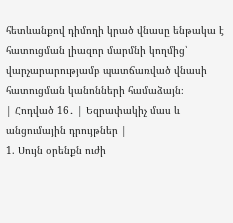հետևանքով դիմողի կրած վնասը ենթակա է հատուցման լիազոր մարմնի կողմից՝ վարչարարությամբ պատճառված վնասի հատուցման կանոնների համաձայն։
| Հոդված 16․ | Եզրափակիչ մաս և անցումային դրույթներ |
1. Սույն օրենքն ուժի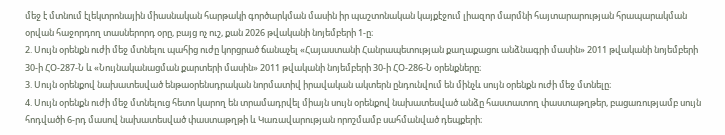մեջ է մտնում էլեկտրոնային միասնական հարթակի գործարկման մասին իր պաշտոնական կայքէջում լիազոր մարմնի հայտարարության հրապարակման օրվան հաջորդող տասներորդ օրը, բայց ոչ ուշ, քան 2026 թվականի նոյեմբերի 1-ը։
2. Սույն օրենքն ուժի մեջ մտնելու պահից ուժը կորցրած ճանաչել «Հայաստանի Հանրապետության քաղաքացու անձնագրի մասին» 2011 թվականի նոյեմբերի 30-ի ՀՕ-287-Ն և «Նույնականացման քարտերի մասին» 2011 թվականի նոյեմբերի 30-ի ՀՕ-286-Ն օրենքները։
3. Սույն օրենքով նախատեսված ենթաօրենսդրական նորմատիվ իրավական ակտերն ընդունվում են մինչև սույն օրենքն ուժի մեջ մտնելը։
4. Սույն օրենքն ուժի մեջ մտնելուց հետո կարող են տրամադրվել միայն սույն օրենքով նախատեսված անձը հաստատող փաստաթղթեր, բացառությամբ սույն հոդվածի 6-րդ մասով նախատեսված փաստաթղթի և Կառավարության որոշմամբ սահմանված դեպքերի։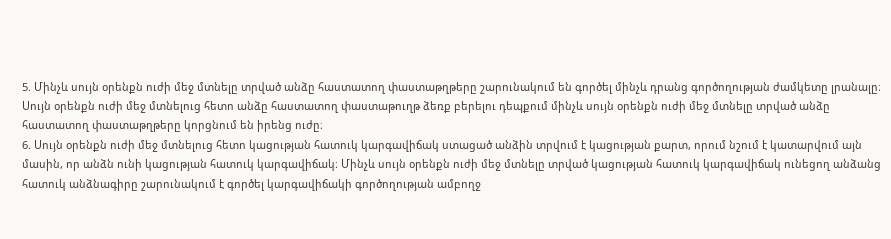5. Մինչև սույն օրենքն ուժի մեջ մտնելը տրված անձը հաստատող փաստաթղթերը շարունակում են գործել մինչև դրանց գործողության ժամկետը լրանալը։ Սույն օրենքն ուժի մեջ մտնելուց հետո անձը հաստատող փաստաթուղթ ձեռք բերելու դեպքում մինչև սույն օրենքն ուժի մեջ մտնելը տրված անձը հաստատող փաստաթղթերը կորցնում են իրենց ուժը։
6. Սույն օրենքն ուժի մեջ մտնելուց հետո կացության հատուկ կարգավիճակ ստացած անձին տրվում է կացության քարտ, որում նշում է կատարվում այն մասին, որ անձն ունի կացության հատուկ կարգավիճակ։ Մինչև սույն օրենքն ուժի մեջ մտնելը տրված կացության հատուկ կարգավիճակ ունեցող անձանց հատուկ անձնագիրը շարունակում է գործել կարգավիճակի գործողության ամբողջ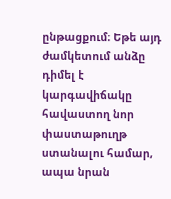ընթացքում։ Եթե այդ ժամկետում անձը դիմել է կարգավիճակը հավաստող նոր փաստաթուղթ ստանալու համար, ապա նրան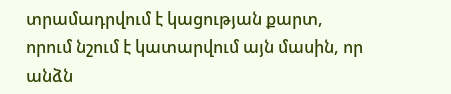տրամադրվում է կացության քարտ, որում նշում է կատարվում այն մասին, որ անձն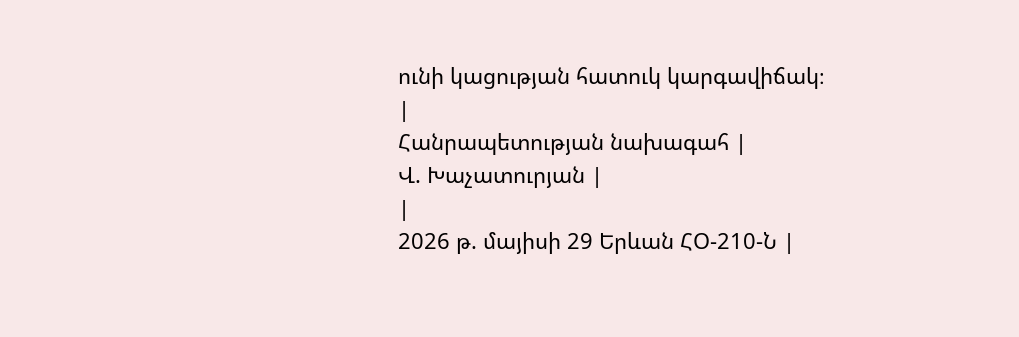ունի կացության հատուկ կարգավիճակ։
|
Հանրապետության նախագահ |
Վ. Խաչատուրյան |
|
2026 թ. մայիսի 29 Երևան ՀՕ-210-Ն |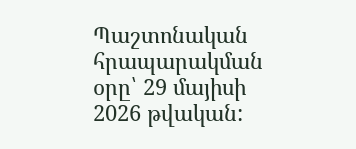Պաշտոնական հրապարակման օրը՝ 29 մայիսի 2026 թվական: